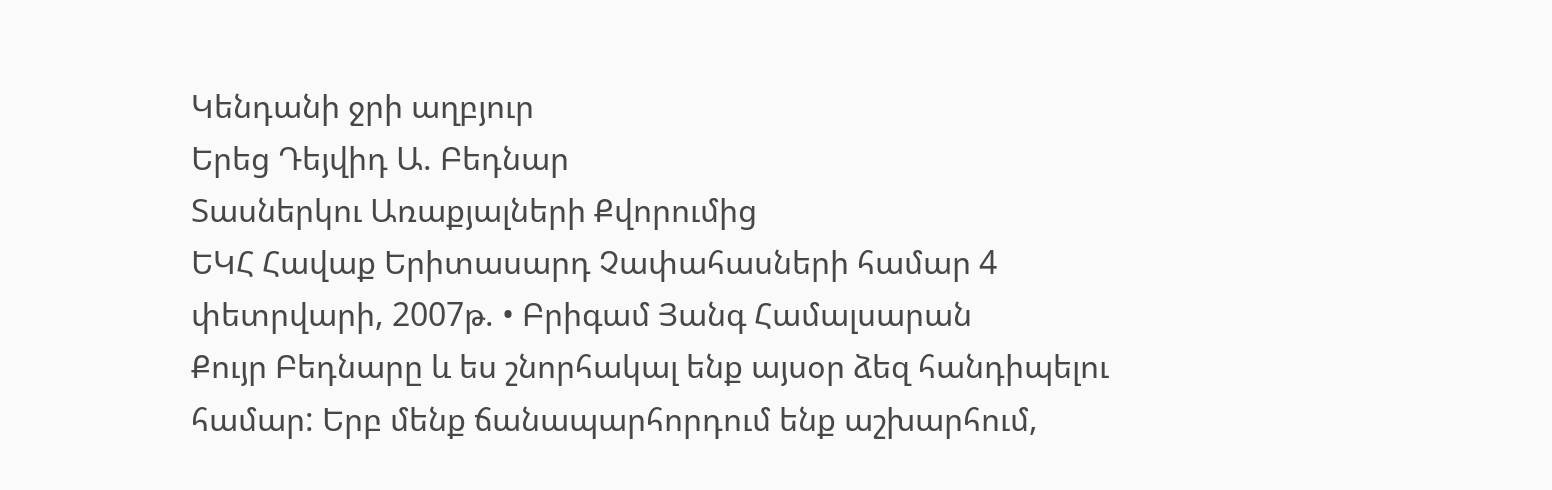Կենդանի ջրի աղբյուր
Երեց Դեյվիդ Ա. Բեդնար
Տասներկու Առաքյալների Քվորումից
ԵԿՀ Հավաք Երիտասարդ Չափահասների համար 4 փետրվարի, 2007թ. • Բրիգամ Յանգ Համալսարան
Քույր Բեդնարը և ես շնորհակալ ենք այսօր ձեզ հանդիպելու համար: Երբ մենք ճանապարհորդում ենք աշխարհում,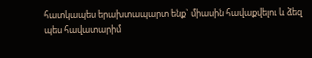հատկապես երախտապարտ ենք` միասին հավաքվելու և ձեզ պես հավատարիմ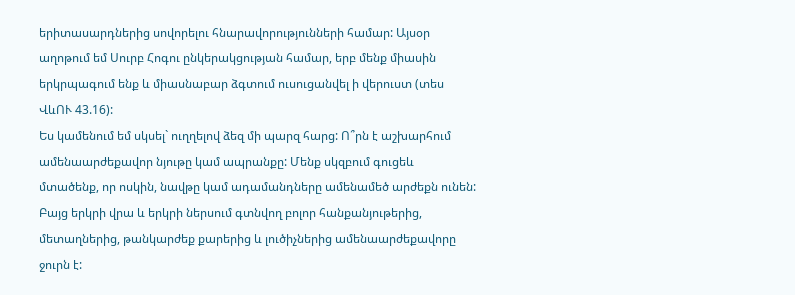երիտասարդներից սովորելու հնարավորությունների համար: Այսօր աղոթում եմ Սուրբ Հոգու ընկերակցության համար, երբ մենք միասին երկրպագում ենք և միասնաբար ձգտում ուսուցանվել ի վերուստ (տես ՎևՈՒ 43.16):
Ես կամենում եմ սկսել` ուղղելով ձեզ մի պարզ հարց: Ո՞րն է աշխարհում ամենաարժեքավոր նյութը կամ ապրանքը: Մենք սկզբում գուցեև մտածենք, որ ոսկին, նավթը կամ ադամանդները ամենամեծ արժեքն ունեն: Բայց երկրի վրա և երկրի ներսում գտնվող բոլոր հանքանյութերից, մետաղներից, թանկարժեք քարերից և լուծիչներից ամենաարժեքավորը ջուրն է: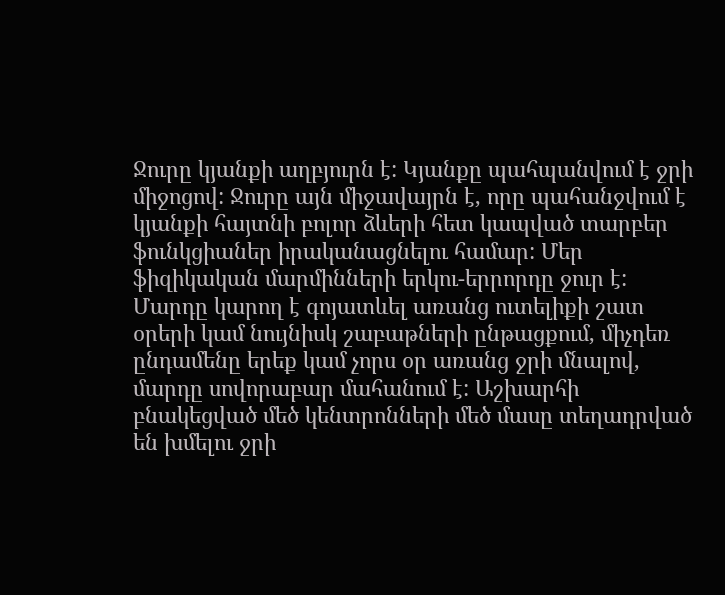Ջուրը կյանքի աղբյուրն է: Կյանքը պահպանվում է ջրի միջոցով: Ջուրը այն միջավայրն է, որը պահանջվում է կյանքի հայտնի բոլոր ձևերի հետ կապված տարբեր ֆունկցիաներ իրականացնելու համար: Մեր ֆիզիկական մարմինների երկու-երրորդը ջուր է: Մարդը կարող է գոյատևել առանց ուտելիքի շատ օրերի կամ նույնիսկ շաբաթների ընթացքում, միչդեռ ընդամենը երեք կամ չորս օր առանց ջրի մնալով, մարդը սովորաբար մահանում է: Աշխարհի բնակեցված մեծ կենտրոնների մեծ մասը տեղադրված են խմելու ջրի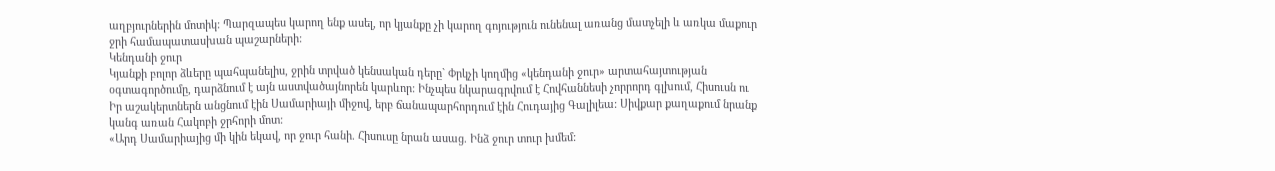աղբյուրներին մոտիկ: Պարզապես կարող ենք ասել, որ կյանքը չի կարող գոյություն ունենալ առանց մատչելի և առկա մաքուր ջրի համապատասխան պաշարների:
Կենդանի ջուր
Կյանքի բոլոր ձևերը պահպանելիս, ջրին տրված կենսական դերը` Փրկչի կողմից «կենդանի ջուր» արտահայտության օգտագործումը, դարձնում է այն աստվածայնորեն կարևոր: Ինչպես նկարագրվում է Հովհաննեսի չորրորդ գլխում, Հիսուսն ու Իր աշակերտներն անցնում էին Սամարիայի միջով, երբ ճանապարհորդում էին Հուդայից Գալիլեա: Սիվքար քաղաքում նրանք կանգ առան Հակոբի ջրհորի մոտ:
«Արդ Սամարիայից մի կին եկավ, որ ջուր հանի. Հիսուսը նրան ասաց. Ինձ ջուր տուր խմեմ: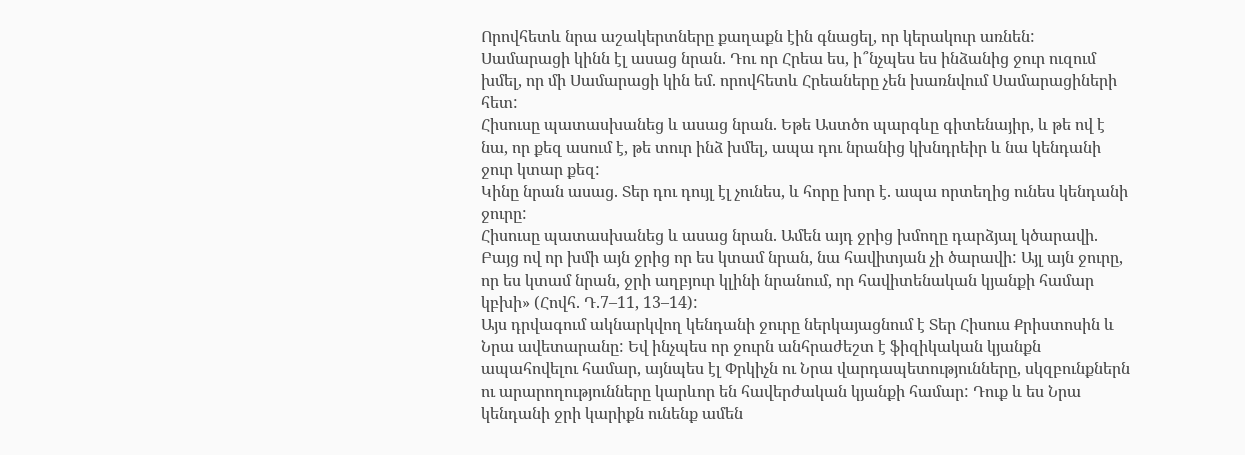Որովհետև նրա աշակերտները քաղաքն էին գնացել, որ կերակուր առնեն:
Սամարացի կինն էլ ասաց նրան. Դու որ Հրեա ես, ի՞նչպես ես ինձանից ջուր ուզում խմել, որ մի Սամարացի կին եմ. որովհետև Հրեաները չեն խառնվում Սամարացիների հետ:
Հիսուսը պատասխանեց և ասաց նրան. Եթե Աստծո պարգևը գիտենայիր, և թե ով է նա, որ քեզ ասում է, թե տուր ինձ խմել, ապա դու նրանից կխնդրեիր և նա կենդանի ջուր կտար քեզ:
Կինը նրան ասաց. Տեր դու դույլ էլ չունես, և հորը խոր է. ապա որտեղից ունես կենդանի ջուրը:
Հիսուսը պատասխանեց և ասաց նրան. Ամեն այդ ջրից խմողը դարձյալ կծարավի.
Բայց ով որ խմի այն ջրից որ ես կտամ նրան, նա հավիտյան չի ծարավի: Այլ այն ջուրը, որ ես կտամ նրան, ջրի աղբյուր կլինի նրանում, որ հավիտենական կյանքի համար կբխի» (Հովհ. Դ.7–11, 13–14):
Այս դրվագում ակնարկվող կենդանի ջուրը ներկայացնում է Տեր Հիսուս Քրիստոսին և Նրա ավետարանը: Եվ ինչպես որ ջուրն անհրաժեշտ է ֆիզիկական կյանքն ապահովելու համար, այնպես էլ Փրկիչն ու Նրա վարդապետությունները, սկզբունքներն ու արարողությունները կարևոր են հավերժական կյանքի համար: Դուք և ես Նրա կենդանի ջրի կարիքն ունենք ամեն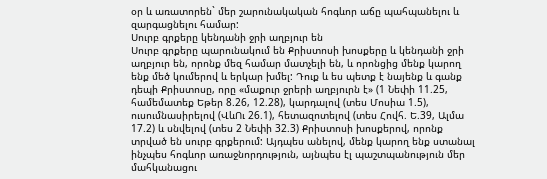օր և առատորեն` մեր շարունակական հոգևոր աճը պահպանելու և զարգացնելու համար:
Սուրբ գրքերը կենդանի ջրի աղբյուր են
Սուրբ գրքերը պարունակում են Քրիստոսի խոսքերը և կենդանի ջրի աղբյուր են, որոնք մեզ համար մատչելի են, և որոնցից մենք կարող ենք մեծ կումերով և երկար խմել: Դուք և ես պետք է նայենք և գանք դեպի Քրիստոսը, որը «մաքուր ջրերի աղբյուրն է» (1 Նեփի 11.25, համեմատեք Եթեր 8.26, 12.28), կարդալով (տես Մոսիա 1.5), ուսումնասիրելով (ՎևՈւ 26.1), հետազոտելով (տես Հովհ. Ե.39, Ալմա 17.2) և սնվելով (տես 2 Նեփի 32.3) Քրիստոսի խոսքերով, որոնք տրված են սուրբ գրքերում: Այդպես անելով, մենք կարող ենք ստանալ ինչպես հոգևոր առաջնորդություն, այնպես էլ պաշտպանություն մեր մահկանացու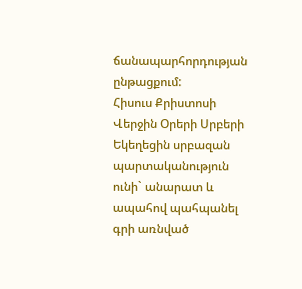ճանապարհորդության ընթացքում:
Հիսուս Քրիստոսի Վերջին Օրերի Սրբերի Եկեղեցին սրբազան պարտականություն ունի` անարատ և ապահով պահպանել գրի առնված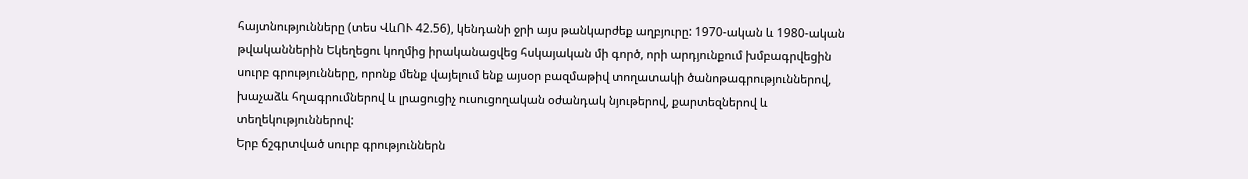հայտնությունները (տես ՎևՈՒ 42.56), կենդանի ջրի այս թանկարժեք աղբյուրը: 1970-ական և 1980-ական թվականներին Եկեղեցու կողմից իրականացվեց հսկայական մի գործ, որի արդյունքում խմբագրվեցին սուրբ գրությունները, որոնք մենք վայելում ենք այսօր բազմաթիվ տողատակի ծանոթագրություններով, խաչաձև հղագրումներով և լրացուցիչ ուսուցողական օժանդակ նյութերով, քարտեզներով և տեղեկություններով:
Երբ ճշգրտված սուրբ գրություններն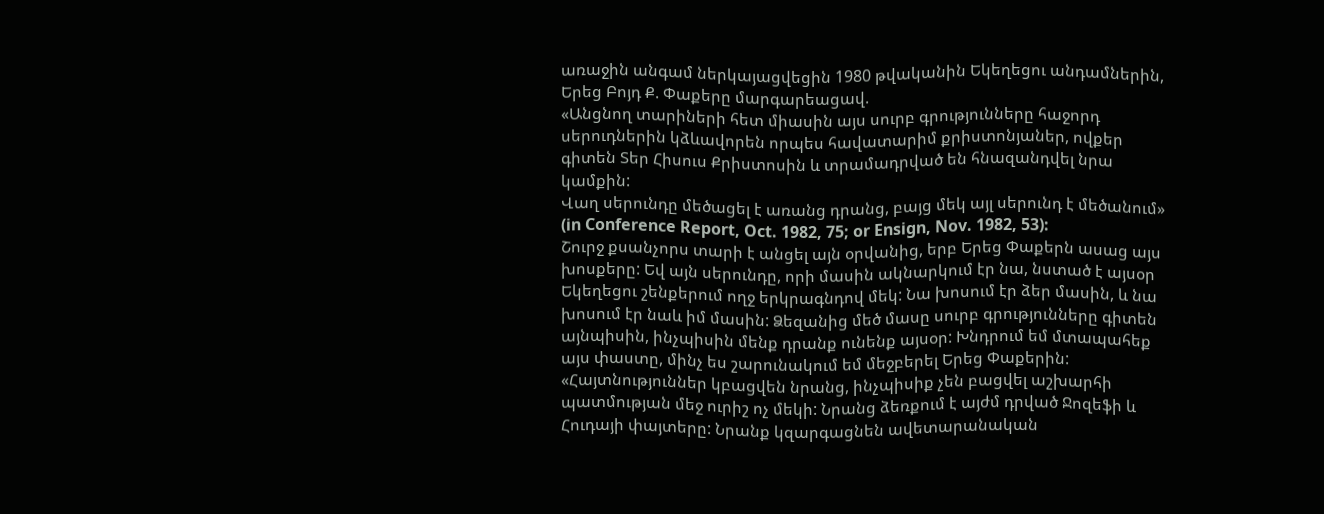առաջին անգամ ներկայացվեցին 1980 թվականին Եկեղեցու անդամներին, Երեց Բոյդ Ք. Փաքերը մարգարեացավ.
«Անցնող տարիների հետ միասին այս սուրբ գրությունները հաջորդ սերուդներին կձևավորեն որպես հավատարիմ քրիստոնյաներ, ովքեր գիտեն Տեր Հիսուս Քրիստոսին և տրամադրված են հնազանդվել նրա կամքին:
Վաղ սերունդը մեծացել է առանց դրանց, բայց մեկ այլ սերունդ է մեծանում» (in Conference Report, Oct. 1982, 75; or Ensign, Nov. 1982, 53):
Շուրջ քսանչորս տարի է անցել այն օրվանից, երբ Երեց Փաքերն ասաց այս խոսքերը: Եվ այն սերունդը, որի մասին ակնարկում էր նա, նստած է այսօր Եկեղեցու շենքերում ողջ երկրագնդով մեկ: Նա խոսում էր ձեր մասին, և նա խոսում էր նաև իմ մասին: Ձեզանից մեծ մասը սուրբ գրությունները գիտեն այնպիսին, ինչպիսին մենք դրանք ունենք այսօր: Խնդրում եմ մտապահեք այս փաստը, մինչ ես շարունակում եմ մեջբերել Երեց Փաքերին:
«Հայտնություններ կբացվեն նրանց, ինչպիսիք չեն բացվել աշխարհի պատմության մեջ ուրիշ ոչ մեկի: Նրանց ձեռքում է այժմ դրված Ջոզեֆի և Հուդայի փայտերը: Նրանք կզարգացնեն ավետարանական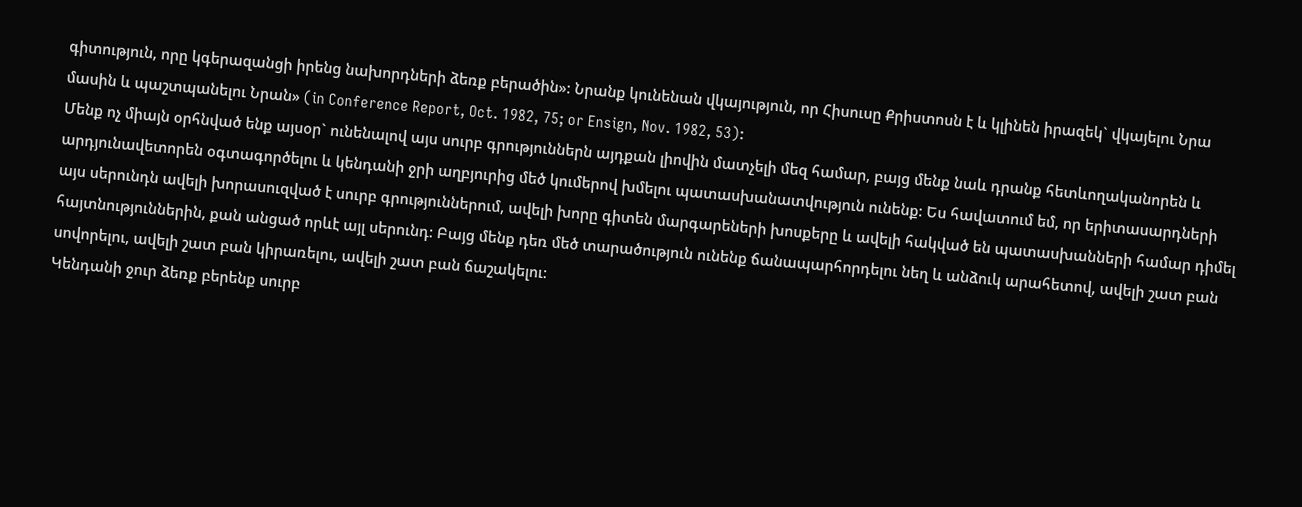գիտություն, որը կգերազանցի իրենց նախորդների ձեռք բերածին»: Նրանք կունենան վկայություն, որ Հիսուսը Քրիստոսն է և կլինեն իրազեկ` վկայելու Նրա մասին և պաշտպանելու Նրան» (in Conference Report, Oct. 1982, 75; or Ensign, Nov. 1982, 53):
Մենք ոչ միայն օրհնված ենք այսօր` ունենալով այս սուրբ գրություններն այդքան լիովին մատչելի մեզ համար, բայց մենք նաև դրանք հետևողականորեն և արդյունավետորեն օգտագործելու և կենդանի ջրի աղբյուրից մեծ կումերով խմելու պատասխանատվություն ունենք: Ես հավատում եմ, որ երիտասարդների այս սերունդն ավելի խորասուզված է սուրբ գրություններում, ավելի խորը գիտեն մարգարեների խոսքերը և ավելի հակված են պատասխանների համար դիմել հայտնություններին, քան անցած որևէ այլ սերունդ: Բայց մենք դեռ մեծ տարածություն ունենք ճանապարհորդելու նեղ և անձուկ արահետով, ավելի շատ բան սովորելու, ավելի շատ բան կիրառելու, ավելի շատ բան ճաշակելու:
Կենդանի ջուր ձեռք բերենք սուրբ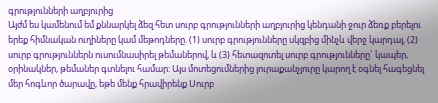գրությունների աղբյուրից
Այժմ ես կամենում եմ քննարկել ձեզ հետ սուրբ գրությունների աղբյուրից կենդանի ջուր ձեռք բերելու երեք հիմնական ուղիները կամ մեթոդները. (1) սուրբ գրությունները սկզբից մինչև վերջ կարդալ, (2) սուրբ գրություններն ուսումնասիրել թեմաներով, և (3) հետազոտել սուրբ գրությունները` կապեր, օրինակներ, թեմաներ գտնելու համար: Այս մոտեցումներից յուրաքանչյուրը կարող է օգնել հագեցնել մեր հոգևոր ծարավը, եթե մենք հրավիրենք Սուրբ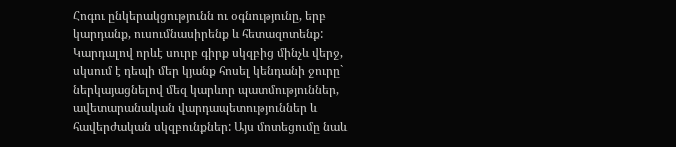Հոգու ընկերակցությունն ու օգնությունը, երբ կարդանք, ուսումնասիրենք և հետազոտենք:
Կարդալով որևէ սուրբ գիրք սկզբից մինչև վերջ, սկսում է դեպի մեր կյանք հոսել կենդանի ջուրը` ներկայացնելով մեզ կարևոր պատմություններ, ավետարանական վարդապետություններ և հավերժական սկզբունքներ: Այս մոտեցումը նաև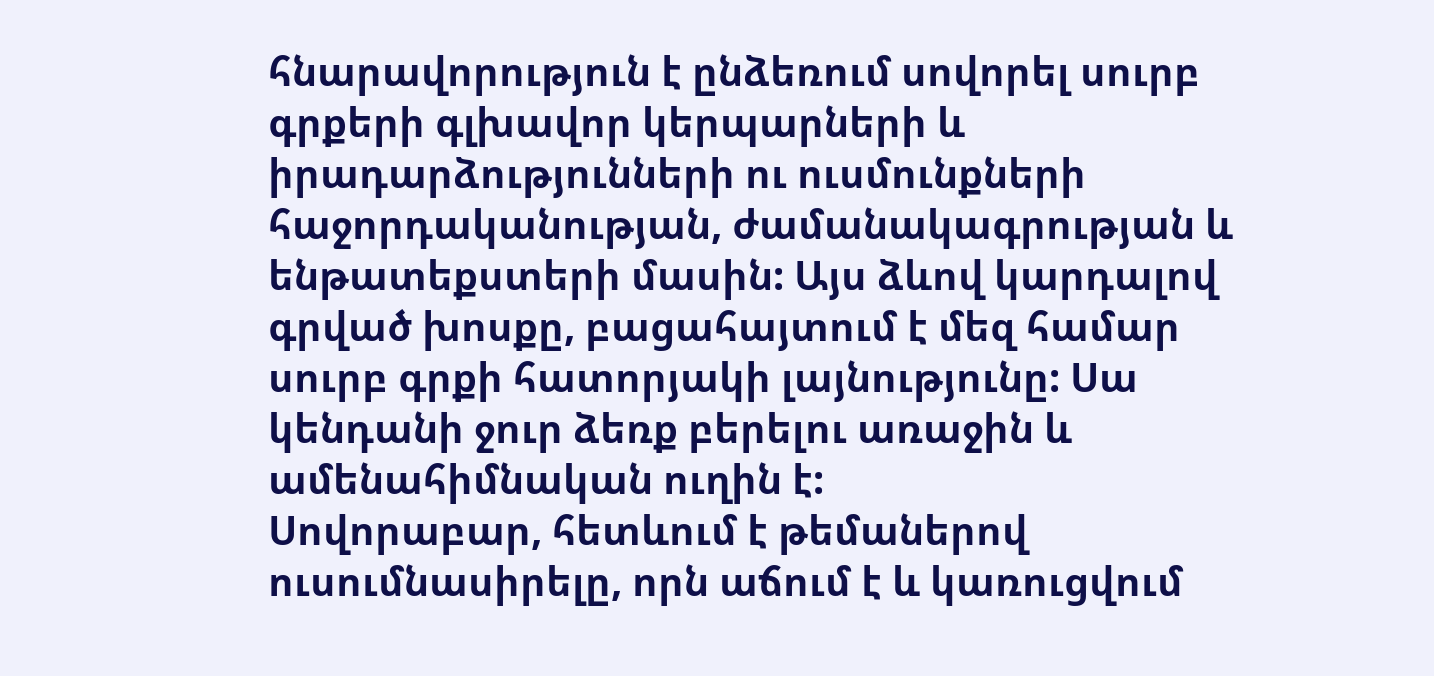հնարավորություն է ընձեռում սովորել սուրբ գրքերի գլխավոր կերպարների և իրադարձությունների ու ուսմունքների հաջորդականության, ժամանակագրության և ենթատեքստերի մասին: Այս ձևով կարդալով գրված խոսքը, բացահայտում է մեզ համար սուրբ գրքի հատորյակի լայնությունը: Սա կենդանի ջուր ձեռք բերելու առաջին և ամենահիմնական ուղին է:
Սովորաբար, հետևում է թեմաներով ուսումնասիրելը, որն աճում է և կառուցվում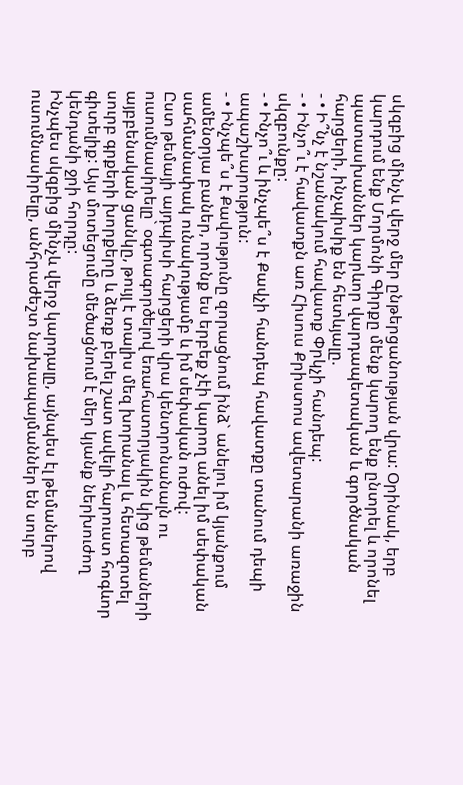սկզբից մինչև վերջ մեր ընթերցանության վրա: Օրինակ, երբ կարդում ենք Մորմոնի Գիրքը մենք կարող ենք ընտրել և որոնել պատասխաններ կարևոր վարդապետական և գործնական հարցերի, ինչպիսիք են հետևյալը.
- • Ի՞նչ է նշանակում հավատք Փրկչի հանդեպ:
- • Ինչո՞ւ է հավատքն առ Հիսուս Քրիստոս ավետարանի առաջին սկզբունքը:
- • Ինչո՞ւ և ինչպե՞ս է Քավչի հանդեպ հավատքը տանում դեպի ապաշխարություն:
- • Ինչպե՞ս է Քավությունը զորացնում ինձ` անելու իմ կյանքում ամենօրյա բաներ, որոնք ես երբեք չէի կարող անել իմ սեփական սահմանափակ ունակությամբ և իմ սեփական ուժով:
Ըստ թեմայի այդպիսի հարցերի վրա կենտրոնանալն ու ուսումնասիրելը` օգտագործելով եռահատորյակին կից թեմաների այբբենական ցանկը, թույլ է տալիս մեզ խորանալ և հետազոտել սուրբ գրքերի խորքերը և ձեռք բերել շատ ավելի հարուստ հոգևոր գիտելիք: Այս մոտեցումը մեծացնում է մեր կյանք ներխուժող կենդանի ջրի հորդը:
Ինչպես սկզբից մինչև վերջ կարդալը, այնպես էլ թեմաներով ուսումնասիրելը, անհրաժեշտ նախապայմաններ են սուրբ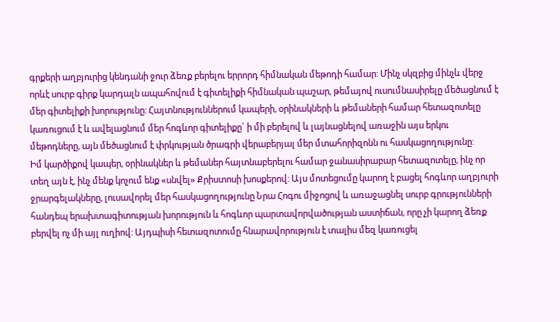գրքերի աղբյուրից կենդանի ջուր ձեռք բերելու երրորդ հիմնական մեթոդի համար: Մինչ սկզբից մինչև վերջ որևէ սուրբ գիրք կարդալն ապահովում է գիտելիքի հիմնական պաշար, թեմայով ուսումնասիրելը մեծացնում է մեր գիտելիքի խորությունը: Հայտնություններում կապերի, օրինակների և թեմաների համար հետազոտելը կառուցում է և ավելացնում մեր հոգևոր գիտելիքը` ի մի բերելով և լայնացնելով առաջին այս երկու մեթոդները, այն մեծացնում է փրկության ծրագրի վերաբերյալ մեր մտահորիզոնն ու հասկացողությունը:
Իմ կարծիքով կապեր, օրինակներ և թեմաներ հայտնաբերելու համար ջանասիրաբար հետազոտելը, ինչ որ տեղ այն է, ինչ մենք կոչում ենք «սնվել» Քրիստոսի խոսքերով: Այս մոտեցումը կարող է բացել հոգևոր աղբյուրի ջրարգելակները, լուսավորել մեր հասկացողությունը Նրա Հոգու միջոցով և առաջացնել սուրբ գրությունների հանդեպ երախտագիտության խորություն և հոգևոր պարտավորվածության աստիճան, որը չի կարող ձեռք բերվել ոչ մի այլ ուղիով: Այդպիսի հետազոտումը հնարավորություն է տալիս մեզ կառուցել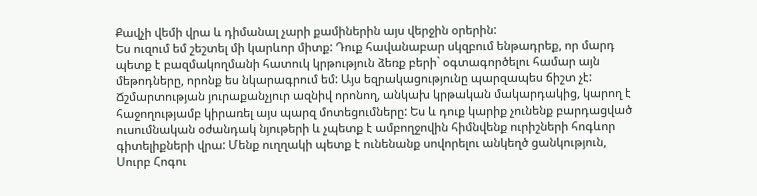Քավչի վեմի վրա և դիմանալ չարի քամիներին այս վերջին օրերին:
Ես ուզում եմ շեշտել մի կարևոր միտք: Դուք հավանաբար սկզբում ենթադրեք, որ մարդ պետք է բազմակողմանի հատուկ կրթություն ձեռք բերի` օգտագործելու համար այն մեթոդները, որոնք ես նկարագրում եմ: Այս եզրակացությունը պարզապես ճիշտ չէ: Ճշմարտության յուրաքանչյուր ազնիվ որոնող, անկախ կրթական մակարդակից, կարող է հաջողությամբ կիրառել այս պարզ մոտեցումները: Ես և դուք կարիք չունենք բարդացված ուսումնական օժանդակ նյութերի և չպետք է ամբողջովին հիմնվենք ուրիշների հոգևոր գիտելիքների վրա: Մենք ուղղակի պետք է ունենանք սովորելու անկեղծ ցանկություն, Սուրբ Հոգու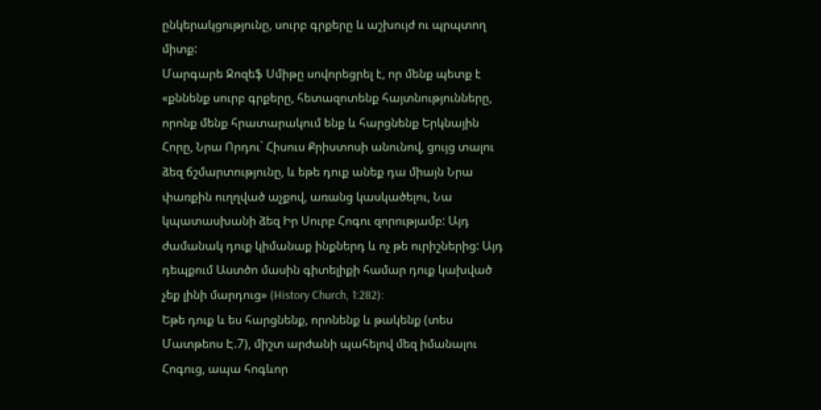ընկերակցությունը, սուրբ գրքերը և աշխույժ ու պրպտող միտք:
Մարգարե Ջոզեֆ Սմիթը սովորեցրել է, որ մենք պետք է «քննենք սուրբ գրքերը, հետազոտենք հայտնությունները, որոնք մենք հրատարակում ենք և հարցնենք Երկնային Հորը, Նրա Որդու` Հիսուս Քրիստոսի անունով, ցույց տալու ձեզ ճշմարտությունը, և եթե դուք անեք դա միայն Նրա փառքին ուղղված աչքով, առանց կասկածելու, Նա կպատասխանի ձեզ Իր Սուրբ Հոգու զորությամբ: Այդ ժամանակ դուք կիմանաք ինքներդ և ոչ թե ուրիշներից: Այդ դեպքում Աստծո մասին գիտելիքի համար դուք կախված չեք լինի մարդուց» (History Church, 1:282):
Եթե դուք և ես հարցնենք, որոնենք և թակենք (տես Մատթեոս Է.7), միշտ արժանի պահելով մեզ իմանալու Հոգուց, ապա հոգևոր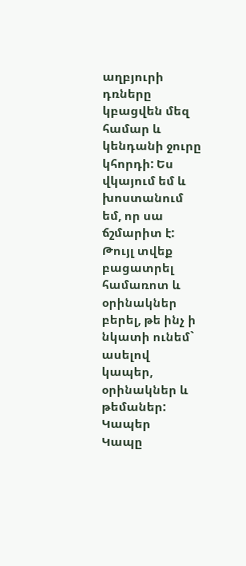աղբյուրի դռները կբացվեն մեզ համար և կենդանի ջուրը կհորդի: Ես վկայում եմ և խոստանում եմ, որ սա ճշմարիտ է:
Թույլ տվեք բացատրել համառոտ և օրինակներ բերել, թե ինչ ի նկատի ունեմ` ասելով կապեր, օրինակներ և թեմաներ:
Կապեր
Կապը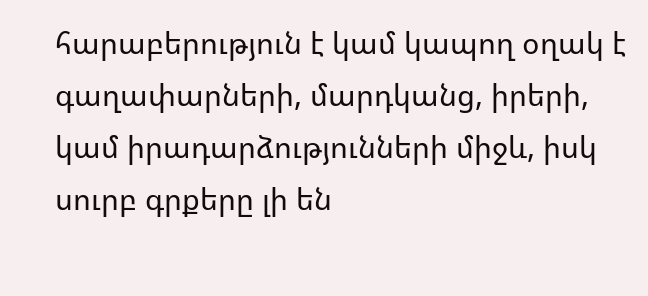հարաբերություն է կամ կապող օղակ է գաղափարների, մարդկանց, իրերի, կամ իրադարձությունների միջև, իսկ սուրբ գրքերը լի են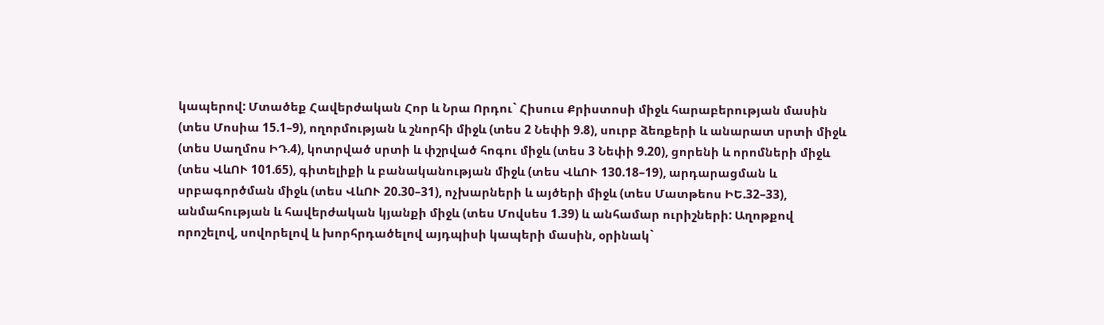կապերով: Մտածեք Հավերժական Հոր և Նրա Որդու` Հիսուս Քրիստոսի միջև հարաբերության մասին (տես Մոսիա 15.1–9), ողորմության և շնորհի միջև (տես 2 Նեփի 9.8), սուրբ ձեռքերի և անարատ սրտի միջև (տես Սաղմոս ԻԴ.4), կոտրված սրտի և փշրված հոգու միջև (տես 3 Նեփի 9.20), ցորենի և որոմների միջև (տես ՎևՈՒ 101.65), գիտելիքի և բանականության միջև (տես ՎևՈՒ 130.18–19), արդարացման և սրբագործման միջև (տես ՎևՈՒ 20.30–31), ոչխարների և այծերի միջև (տես Մատթեոս ԻԵ.32–33), անմահության և հավերժական կյանքի միջև (տես Մովսես 1.39) և անհամար ուրիշների: Աղոթքով որոշելով, սովորելով և խորհրդածելով այդպիսի կապերի մասին, օրինակ`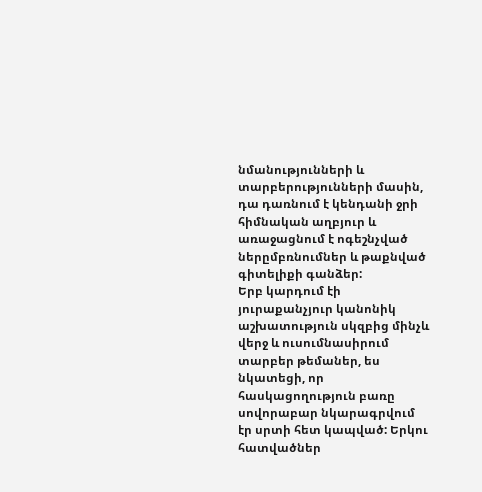նմանությունների և տարբերությունների մասին, դա դառնում է կենդանի ջրի հիմնական աղբյուր և առաջացնում է ոգեշնչված ներըմբռնումներ և թաքնված գիտելիքի գանձեր:
Երբ կարդում էի յուրաքանչյուր կանոնիկ աշխատություն սկզբից մինչև վերջ և ուսումնասիրում տարբեր թեմաներ, ես նկատեցի, որ հասկացողություն բառը սովորաբար նկարագրվում էր սրտի հետ կապված: Երկու հատվածներ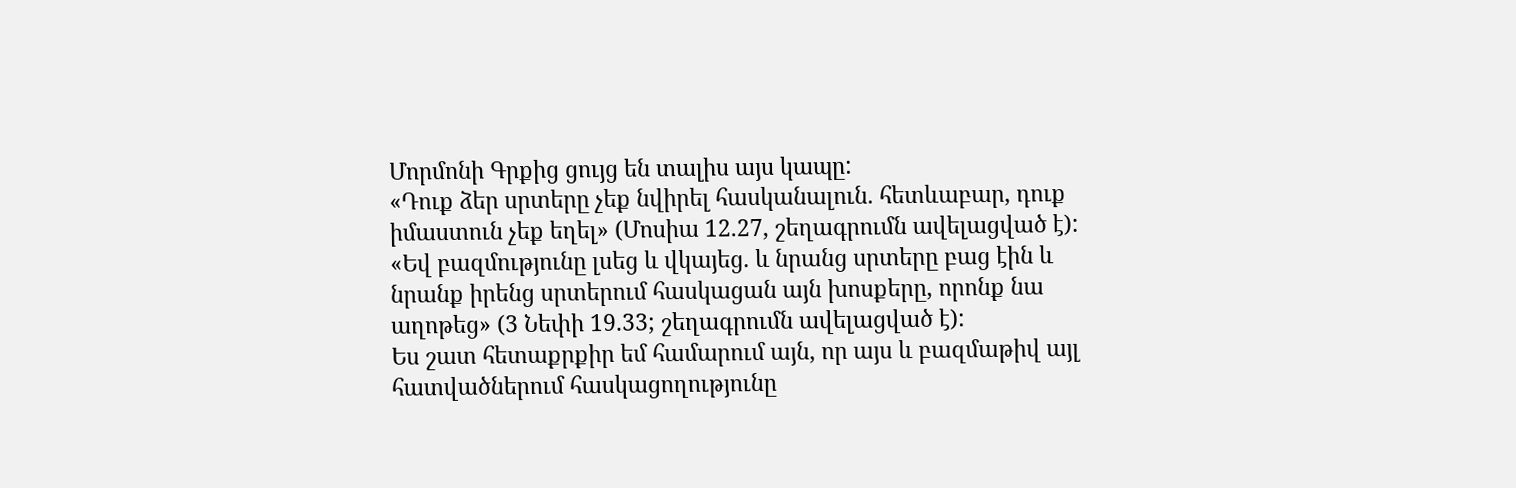Մորմոնի Գրքից ցույց են տալիս այս կապը:
«Դուք ձեր սրտերը չեք նվիրել հասկանալուն. հետևաբար, դուք իմաստուն չեք եղել» (Մոսիա 12.27, շեղագրումն ավելացված է):
«Եվ բազմությունը լսեց և վկայեց. և նրանց սրտերը բաց էին և նրանք իրենց սրտերում հասկացան այն խոսքերը, որոնք նա աղոթեց» (3 Նեփի 19.33; շեղագրումն ավելացված է):
Ես շատ հետաքրքիր եմ համարում այն, որ այս և բազմաթիվ այլ հատվածներում հասկացողությունը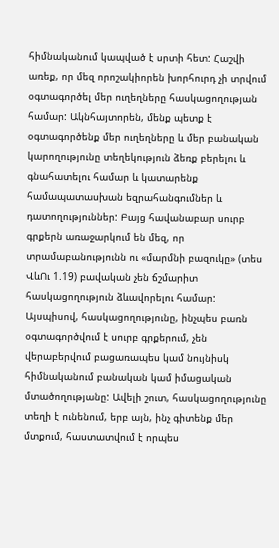հիմնականում կապված է սրտի հետ: Հաշվի առեք, որ մեզ որոշակիորեն խորհուրդ չի տրվում օգտագործել մեր ուղեղները հասկացողության համար: Ակնհայտորեն, մենք պետք է օգտագործենք մեր ուղեղները և մեր բանական կարողությունը տեղեկություն ձեռք բերելու և գնահատելու համար և կատարենք համապատասխան եզրահանգումներ և դատողություններ: Բայց հավանաբար սուրբ գրքերն առաջարկում են մեզ, որ տրամաբանությունն ու «մարմնի բազուկը» (տես ՎևՈւ 1.19) բավական չեն ճշմարիտ հասկացողություն ձևավորելու համար: Այսպիսով, հասկացողությունը, ինչպես բառն օգտագործվում է սուրբ գրքերում, չեն վերաբերվում բացառապես կամ նույնիսկ հիմնականում բանական կամ իմացական մտածողությանը: Ավելի շուտ, հասկացողությունը տեղի է ունենում, երբ այն, ինչ գիտենք մեր մտքում, հաստատվում է որպես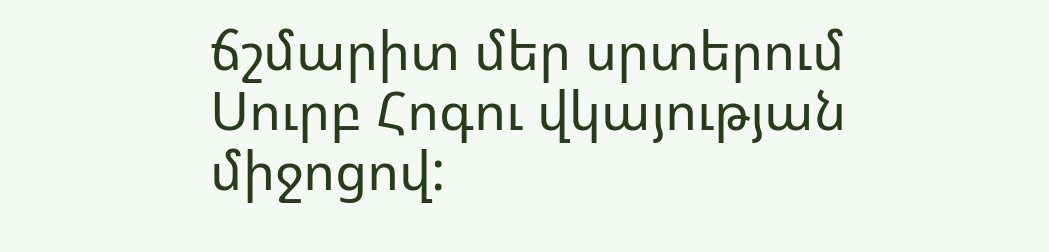ճշմարիտ մեր սրտերում Սուրբ Հոգու վկայության միջոցով: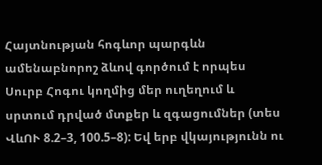Հայտնության հոգևոր պարգևն ամենաբնորոշ ձևով գործում է որպես Սուրբ Հոգու կողմից մեր ուղեղում և սրտում դրված մտքեր և զգացումներ (տես ՎևՈՒ 8.2–3, 100.5–8): Եվ երբ վկայությունն ու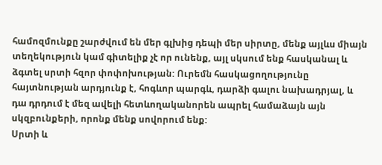համոզմունքը շարժվում են մեր գլխից դեպի մեր սիրտը, մենք այլևս միայն տեղեկություն կամ գիտելիք չէ որ ունենք, այլ սկսում ենք հասկանալ և ձգտել սրտի հզոր փոփոխության: Ուրեմն հասկացողությունը հայտնության արդյունք է, հոգևոր պարգև, դարձի գալու նախադրյալ, և դա դրդում է մեզ ավելի հետևողականորեն ապրել համաձայն այն սկզբունքերի, որոնք մենք սովորում ենք:
Սրտի և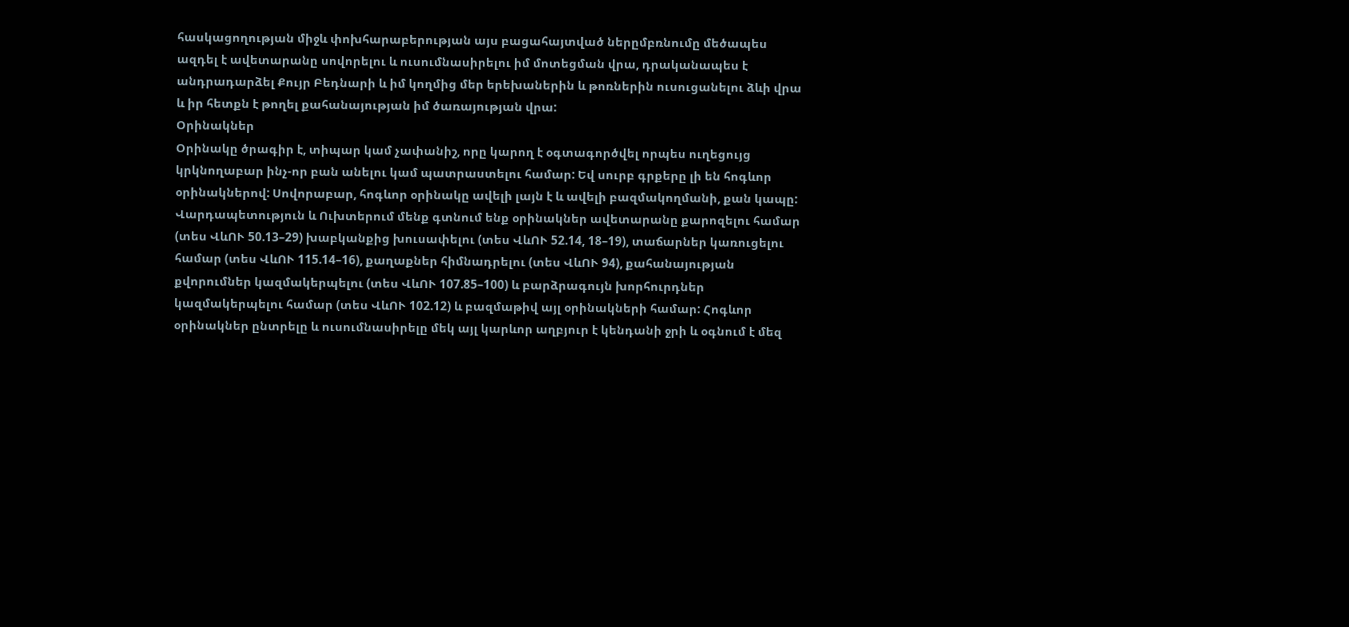հասկացողության միջև փոխհարաբերության այս բացահայտված ներըմբռնումը մեծապես ազդել է ավետարանը սովորելու և ուսումնասիրելու իմ մոտեցման վրա, դրականապես է անդրադարձել Քույր Բեդնարի և իմ կողմից մեր երեխաներին և թոռներին ուսուցանելու ձևի վրա և իր հետքն է թողել քահանայության իմ ծառայության վրա:
Օրինակներ
Օրինակը ծրագիր է, տիպար կամ չափանիշ, որը կարող է օգտագործվել որպես ուղեցույց կրկնողաբար ինչ-որ բան անելու կամ պատրաստելու համար: Եվ սուրբ գրքերը լի են հոգևոր օրինակներով: Սովորաբար, հոգևոր օրինակը ավելի լայն է և ավելի բազմակողմանի, քան կապը: Վարդապետություն և Ուխտերում մենք գտնում ենք օրինակներ ավետարանը քարոզելու համար (տես ՎևՈՒ 50.13–29) խաբկանքից խուսափելու (տես ՎևՈՒ 52.14, 18–19), տաճարներ կառուցելու համար (տես ՎևՈՒ 115.14–16), քաղաքներ հիմնադրելու (տես ՎևՈՒ 94), քահանայության քվորումներ կազմակերպելու (տես ՎևՈՒ 107.85–100) և բարձրագույն խորհուրդներ կազմակերպելու համար (տես ՎևՈՒ 102.12) և բազմաթիվ այլ օրինակների համար: Հոգևոր օրինակներ ընտրելը և ուսումնասիրելը մեկ այլ կարևոր աղբյուր է կենդանի ջրի և օգնում է մեզ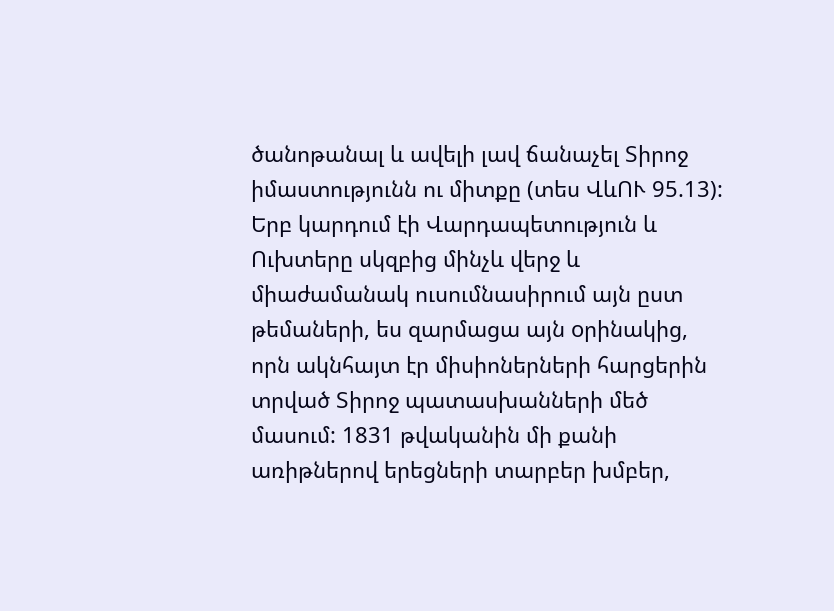ծանոթանալ և ավելի լավ ճանաչել Տիրոջ իմաստությունն ու միտքը (տես ՎևՈՒ 95.13):
Երբ կարդում էի Վարդապետություն և Ուխտերը սկզբից մինչև վերջ և միաժամանակ ուսումնասիրում այն ըստ թեմաների, ես զարմացա այն oրինակից, որն ակնհայտ էր միսիոներների հարցերին տրված Տիրոջ պատասխանների մեծ մասում: 1831 թվականին մի քանի առիթներով երեցների տարբեր խմբեր,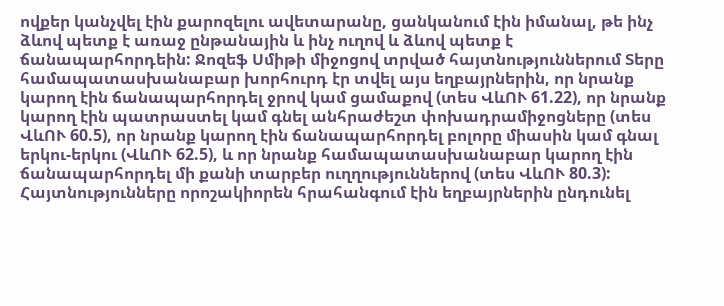ովքեր կանչվել էին քարոզելու ավետարանը, ցանկանում էին իմանալ, թե ինչ ձևով պետք է առաջ ընթանային և ինչ ուղով և ձևով պետք է ճանապարհորդեին: Ջոզեֆ Սմիթի միջոցով տրված հայտնություններում Տերը համապատասխանաբար խորհուրդ էր տվել այս եղբայրներին, որ նրանք կարող էին ճանապարհորդել ջրով կամ ցամաքով (տես ՎևՈՒ 61.22), որ նրանք կարող էին պատրաստել կամ գնել անհրաժեշտ փոխադրամիջոցները (տես ՎևՈՒ 60.5), որ նրանք կարող էին ճանապարհորդել բոլորը միասին կամ գնալ երկու-երկու (ՎևՈՒ 62.5), և որ նրանք համապատասխանաբար կարող էին ճանապարհորդել մի քանի տարբեր ուղղություններով (տես ՎևՈՒ 80.3): Հայտնությունները որոշակիորեն հրահանգում էին եղբայրներին ընդունել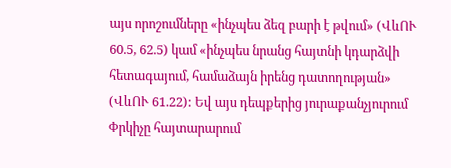այս որոշումները «ինչպես ձեզ բարի է թվում» (ՎևՈՒ 60.5, 62.5) կամ «ինչպես նրանց հայտնի կդարձվի հետագայում, համաձայն իրենց դատողության»
(ՎևՈՒ 61.22): Եվ այս դեպքերից յուրաքանչյուրում Փրկիչը հայտարարում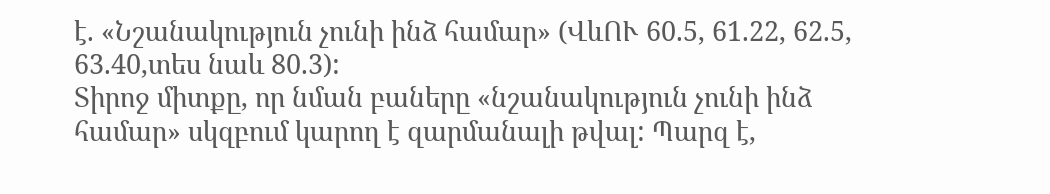է. «Նշանակություն չունի ինձ համար» (ՎևՈՒ 60.5, 61.22, 62.5, 63.40,տես նաև 80.3):
Տիրոջ միտքը, որ նման բաները «նշանակություն չունի ինձ համար» սկզբում կարող է զարմանալի թվալ: Պարզ է,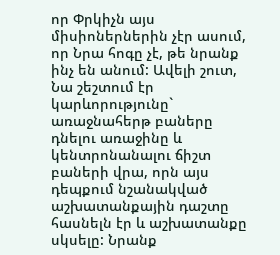որ Փրկիչն այս միսիոներներին չէր ասում, որ Նրա հոգը չէ, թե նրանք ինչ են անում: Ավելի շուտ, Նա շեշտում էր կարևորությունը` առաջնահերթ բաները դնելու առաջինը և կենտրոնանալու ճիշտ բաների վրա, որն այս դեպքում նշանակված աշխատանքային դաշտը հասնելն էր և աշխատանքը սկսելը: Նրանք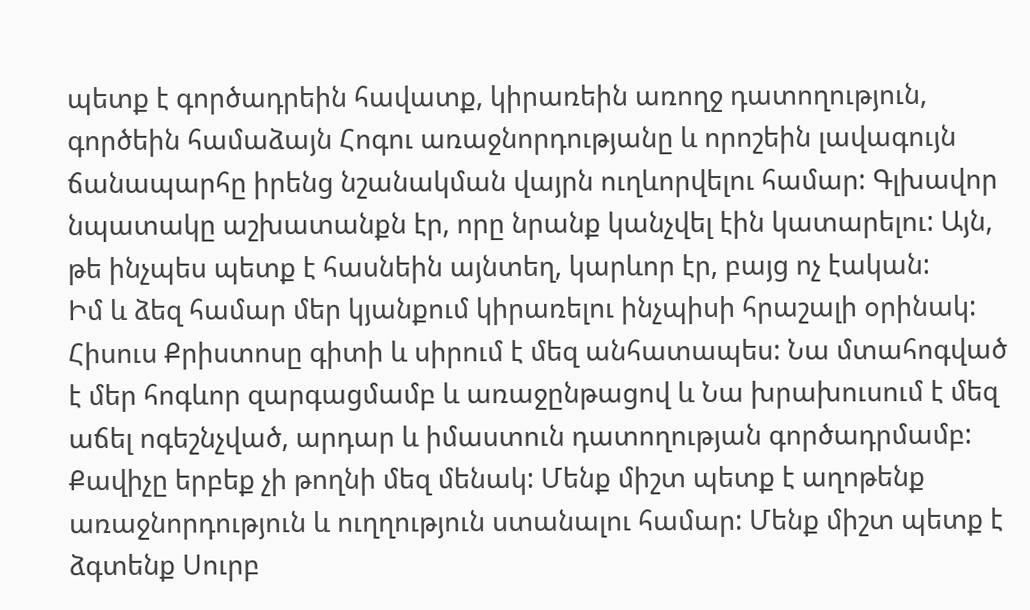պետք է գործադրեին հավատք, կիրառեին առողջ դատողություն, գործեին համաձայն Հոգու առաջնորդությանը և որոշեին լավագույն ճանապարհը իրենց նշանակման վայրն ուղևորվելու համար: Գլխավոր նպատակը աշխատանքն էր, որը նրանք կանչվել էին կատարելու: Այն, թե ինչպես պետք է հասնեին այնտեղ, կարևոր էր, բայց ոչ էական:
Իմ և ձեզ համար մեր կյանքում կիրառելու ինչպիսի հրաշալի օրինակ: Հիսուս Քրիստոսը գիտի և սիրում է մեզ անհատապես: Նա մտահոգված է մեր հոգևոր զարգացմամբ և առաջընթացով և Նա խրախուսում է մեզ աճել ոգեշնչված, արդար և իմաստուն դատողության գործադրմամբ: Քավիչը երբեք չի թողնի մեզ մենակ: Մենք միշտ պետք է աղոթենք առաջնորդություն և ուղղություն ստանալու համար: Մենք միշտ պետք է ձգտենք Սուրբ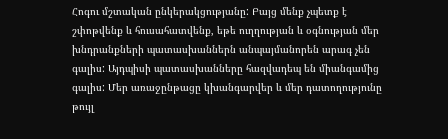Հոգու մշտական ընկերակցությանը: Բայց մենք չպետք է շփոթվենք և հուսահատվենք, եթե ուղղության և օգնության մեր խնդրանքների պատասխաններն անպայմանորեն արագ չեն գալիս: Այդպիսի պատասխանները հազվադեպ են միանգամից գալիս: Մեր առաջընթացը կխանգարվեր և մեր դատողությունը թույլ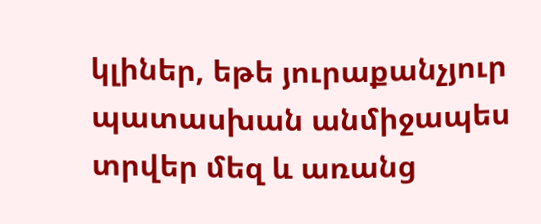կլիներ, եթե յուրաքանչյուր պատասխան անմիջապես տրվեր մեզ և առանց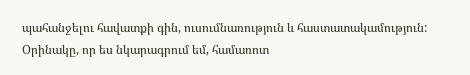պահանջելու հավատքի գին, ուսումնառություն և հաստատակամություն:
Օրինակը, որ ես նկարագրում եմ, համառոտ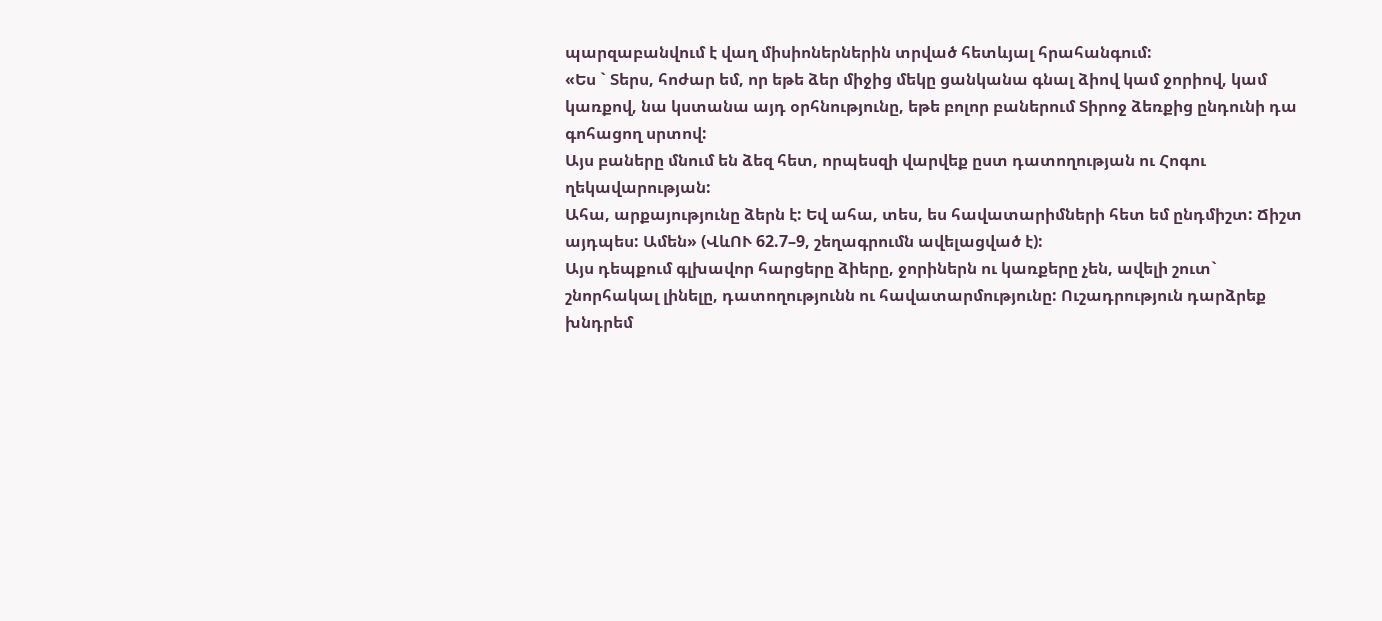պարզաբանվում է վաղ միսիոներներին տրված հետևյալ հրահանգում:
«Ես ` Տերս, հոժար եմ, որ եթե ձեր միջից մեկը ցանկանա գնալ ձիով կամ ջորիով, կամ կառքով, նա կստանա այդ օրհնությունը, եթե բոլոր բաներում Տիրոջ ձեռքից ընդունի դա գոհացող սրտով:
Այս բաները մնում են ձեզ հետ, որպեսզի վարվեք ըստ դատողության ու Հոգու ղեկավարության:
Ահա, արքայությունը ձերն է: Եվ ահա, տես, ես հավատարիմների հետ եմ ընդմիշտ: Ճիշտ այդպես: Ամեն» (ՎևՈՒ 62.7–9, շեղագրումն ավելացված է):
Այս դեպքում գլխավոր հարցերը ձիերը, ջորիներն ու կառքերը չեն, ավելի շուտ` շնորհակալ լինելը, դատողությունն ու հավատարմությունը: Ուշադրություն դարձրեք խնդրեմ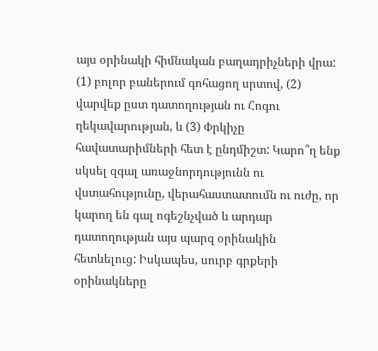այս օրինակի հիմնական բաղադրիչների վրա: (1) բոլոր բաներում գոհացող սրտով, (2) վարվեք ըստ դատողության ու Հոգու ղեկավարության, և (3) Փրկիչը հավատարիմների հետ է ընդմիշտ: Կարո՞ղ ենք սկսել զգալ առաջնորդությունն ու վստահությունը, վերահաստատումն ու ուժը, որ կարող են գալ ոգեշնչված և արդար դատողության այս պարզ օրինակին հետևելուց: Իսկապես, սուրբ գրքերի օրինակները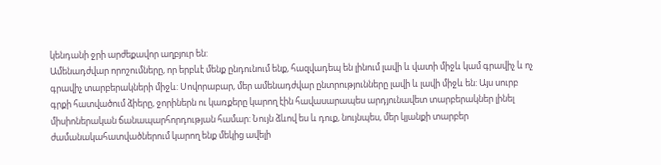կենդանի ջրի արժեքավոր աղբյուր են:
Ամենադժվար որոշումները, որ երբևէ մենք ընդունում ենք, հազվադեպ են լինում լավի և վատի միջև կամ գրավիչ և ոչ գրավիչ տարբերակների միջև: Սովորաբար, մեր ամենադժվար ընտրությունները լավի և լավի միջև են: Այս սուրբ գրքի հատվածում ձիերը, ջորիներն ու կառքերը կարող էին հավասարապես արդյունավետ տարբերակներ լինել միսիոներական ճանապարհորդության համար: Նույն ձևով ես և դուք, նույնպես, մեր կյանքի տարբեր ժամանակահատվածներում կարող ենք մեկից ավելի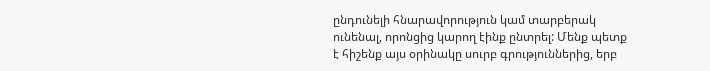ընդունելի հնարավորություն կամ տարբերակ ունենալ, որոնցից կարող էինք ընտրել: Մենք պետք է հիշենք այս օրինակը սուրբ գրություններից, երբ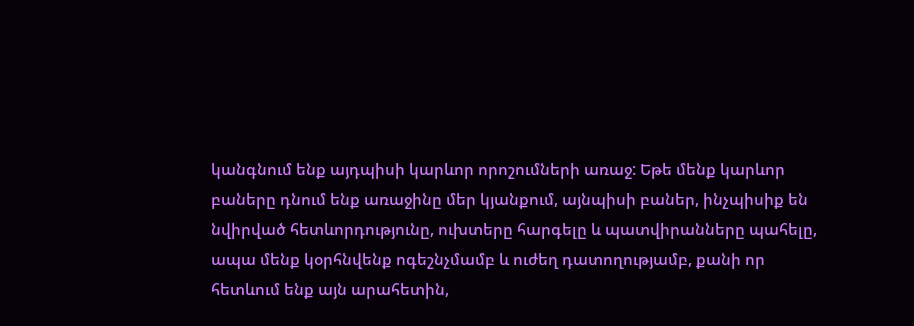կանգնում ենք այդպիսի կարևոր որոշումների առաջ: Եթե մենք կարևոր բաները դնում ենք առաջինը մեր կյանքում, այնպիսի բաներ, ինչպիսիք են նվիրված հետևորդությունը, ուխտերը հարգելը և պատվիրանները պահելը, ապա մենք կօրհնվենք ոգեշնչմամբ և ուժեղ դատողությամբ, քանի որ հետևում ենք այն արահետին,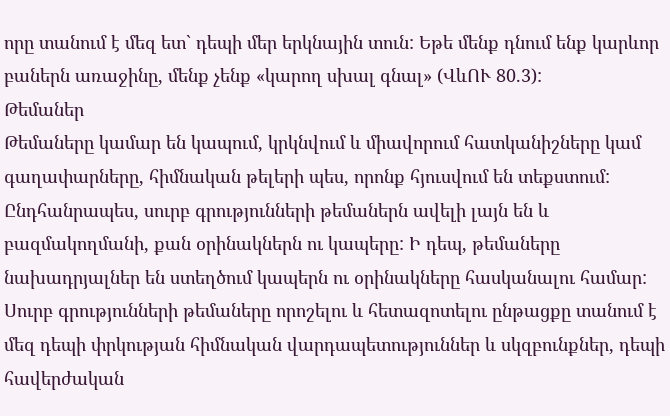որը տանում է մեզ ետ` դեպի մեր երկնային տուն: Եթե մենք դնում ենք կարևոր բաներն առաջինը, մենք չենք «կարող սխալ գնալ» (ՎևՈՒ 80.3):
Թեմաներ
Թեմաները կամար են կապում, կրկնվում և միավորում հատկանիշները կամ գաղափարները, հիմնական թելերի պես, որոնք հյուսվում են տեքստում: Ընդհանրապես, սուրբ գրությունների թեմաներն ավելի լայն են և բազմակողմանի, քան օրինակներն ու կապերը: Ի դեպ, թեմաները նախադրյալներ են ստեղծում կապերն ու օրինակները հասկանալու համար: Սուրբ գրությունների թեմաները որոշելու և հետազոտելու ընթացքը տանում է մեզ դեպի փրկության հիմնական վարդապետություններ և սկզբունքներ, դեպի հավերժական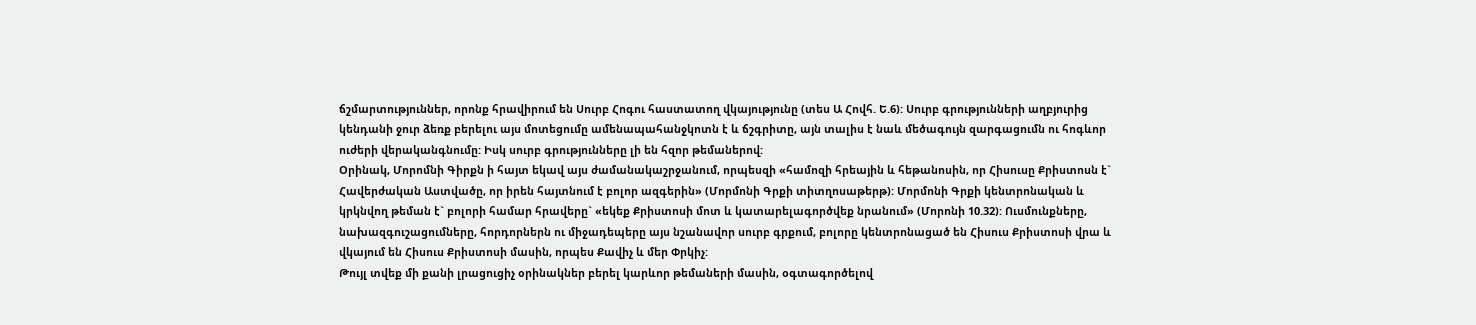ճշմարտություններ, որոնք հրավիրում են Սուրբ Հոգու հաստատող վկայությունը (տես Ա Հովհ. Ե.6): Սուրբ գրությունների աղբյուրից կենդանի ջուր ձեռք բերելու այս մոտեցումը ամենապահանջկոտն է և ճշգրիտը, այն տալիս է նաև մեծագույն զարգացումն ու հոգևոր ուժերի վերականգնումը: Իսկ սուրբ գրությունները լի են հզոր թեմաներով:
Օրինակ, Մորոմնի Գիրքն ի հայտ եկավ այս ժամանակաշրջանում, որպեսզի «համոզի հրեային և հեթանոսին, որ Հիսուսը Քրիստոսն է` Հավերժական Աստվածը, որ իրեն հայտնում է բոլոր ազգերին» (Մորմոնի Գրքի տիտղոսաթերթ): Մորմոնի Գրքի կենտրոնական և կրկնվող թեման է` բոլորի համար հրավերը` «եկեք Քրիստոսի մոտ և կատարելագործվեք նրանում» (Մորոնի 10.32): Ուսմունքները, նախազգուշացումները, հորդորներն ու միջադեպերը այս նշանավոր սուրբ գրքում, բոլորը կենտրոնացած են Հիսուս Քրիստոսի վրա և վկայում են Հիսուս Քրիստոսի մասին, որպես Քավիչ և մեր Փրկիչ:
Թույլ տվեք մի քանի լրացուցիչ օրինակներ բերել կարևոր թեմաների մասին, օգտագործելով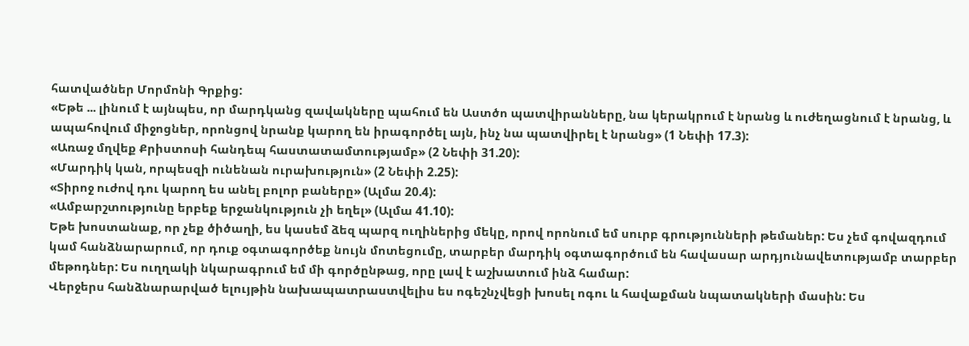հատվածներ Մորմոնի Գրքից:
«Եթե ... լինում է այնպես, որ մարդկանց զավակները պահում են Աստծո պատվիրանները, նա կերակրում է նրանց և ուժեղացնում է նրանց, և ապահովում միջոցներ, որոնցով նրանք կարող են իրագործել այն, ինչ նա պատվիրել է նրանց» (1 Նեփի 17.3):
«Առաջ մղվեք Քրիստոսի հանդեպ հաստատամտությամբ» (2 Նեփի 31.20):
«Մարդիկ կան, որպեսզի ունենան ուրախություն» (2 Նեփի 2.25):
«Տիրոջ ուժով դու կարող ես անել բոլոր բաները» (Ալմա 20.4):
«Ամբարշտությունը երբեք երջանկություն չի եղել» (Ալմա 41.10):
Եթե խոստանաք, որ չեք ծիծաղի, ես կասեմ ձեզ պարզ ուղիներից մեկը, որով որոնում եմ սուրբ գրությունների թեմաներ: Ես չեմ գովազդում կամ հանձնարարում, որ դուք օգտագործեք նույն մոտեցումը, տարբեր մարդիկ օգտագործում են հավասար արդյունավետությամբ տարբեր մեթոդներ: Ես ուղղակի նկարագրում եմ մի գործընթաց, որը լավ է աշխատում ինձ համար:
Վերջերս հանձնարարված ելույթին նախապատրաստվելիս ես ոգեշնչվեցի խոսել ոգու և հավաքման նպատակների մասին: Ես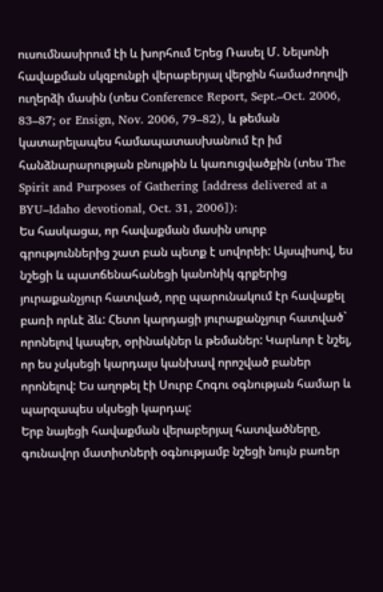ուսումնասիրում էի և խորհում Երեց Ռասել Մ. Նելսոնի հավաքման սկզբունքի վերաբերյալ վերջին համաժողովի ուղերձի մասին (տես Conference Report, Sept.–Oct. 2006, 83–87; or Ensign, Nov. 2006, 79–82), և թեման կատարելապես համապատասխանում էր իմ հանձնարարության բնույթին և կառուցվածքին (տես The Spirit and Purposes of Gathering [address delivered at a BYU–Idaho devotional, Oct. 31, 2006]):
Ես հասկացա, որ հավաքման մասին սուրբ գրություններից շատ բան պետք է սովորեի: Այսպիսով, ես նշեցի և պատճենահանեցի կանոնիկ գրքերից յուրաքանչյուր հատված, որը պարունակում էր հավաքել բառի որևէ ձև: Հետո կարդացի յուրաքանչյուր հատված` որոնելով կապեր, օրինակներ և թեմաներ: Կարևոր է նշել, որ ես չսկսեցի կարդալս կանխավ որոշված բաներ որոնելով: Ես աղոթել էի Սուրբ Հոգու օգնության համար և պարզապես սկսեցի կարդալ:
Երբ նայեցի հավաքման վերաբերյալ հատվածները, գունավոր մատիտների օգնությամբ նշեցի նույն բառեր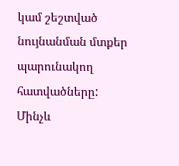կամ շեշտված նույնանման մտքեր պարունակող հատվածները: Մինչև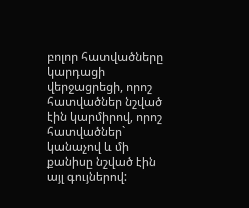բոլոր հատվածները կարդացի վերջացրեցի, որոշ հատվածներ նշված էին կարմիրով, որոշ հատվածներ` կանաչով և մի քանիսը նշված էին այլ գույներով: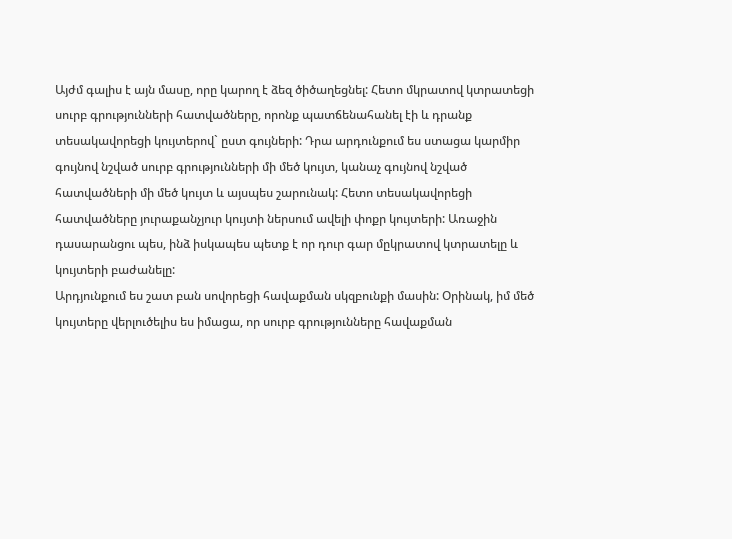Այժմ գալիս է այն մասը, որը կարող է ձեզ ծիծաղեցնել: Հետո մկրատով կտրատեցի սուրբ գրությունների հատվածները, որոնք պատճենահանել էի և դրանք տեսակավորեցի կույտերով` ըստ գույների: Դրա արդունքում ես ստացա կարմիր գույնով նշված սուրբ գրությունների մի մեծ կույտ, կանաչ գույնով նշված հատվածների մի մեծ կույտ և այսպես շարունակ: Հետո տեսակավորեցի հատվածները յուրաքանչյուր կույտի ներսում ավելի փոքր կույտերի: Առաջին դասարանցու պես, ինձ իսկապես պետք է որ դուր գար մըկրատով կտրատելը և կույտերի բաժանելը:
Արդյունքում ես շատ բան սովորեցի հավաքման սկզբունքի մասին: Օրինակ, իմ մեծ կույտերը վերլուծելիս ես իմացա, որ սուրբ գրությունները հավաքման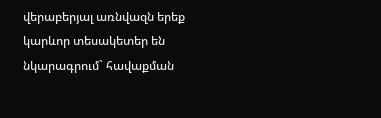վերաբերյալ առնվազն երեք կարևոր տեսակետեր են նկարագրում` հավաքման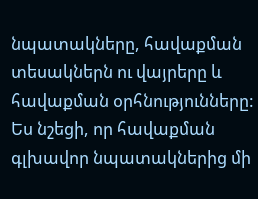նպատակները, հավաքման տեսակներն ու վայրերը և հավաքման օրհնությունները:
Ես նշեցի, որ հավաքման գլխավոր նպատակներից մի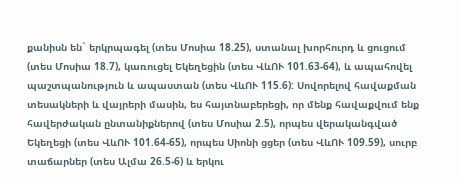քանիսն են` երկրպագել (տես Մոսիա 18.25), ստանալ խորհուրդ և ցուցում (տես Մոսիա 18.7), կառուցել Եկեղեցին (տես ՎևՈՒ 101.63-64), և ապահովել պաշտպանություն և ապաստան (տես ՎևՈՒ 115.6): Սովորելով հավաքման տեսակների և վայրերի մասին, ես հայտնաբերեցի, որ մենք հավաքվում ենք հավերժական ընտանիքներով (տես Մոսիա 2.5), որպես վերականգված Եկեղեցի (տես ՎևՈՒ 101.64-65), որպես Սիոնի ցցեր (տես ՎևՈՒ 109.59), սուրբ տաճարներ (տես Ալմա 26.5-6) և երկու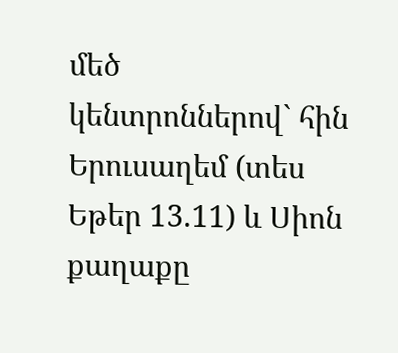մեծ կենտրոններով` հին Երուսաղեմ (տես Եթեր 13.11) և Սիոն քաղաքը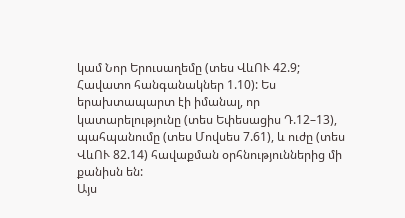կամ Նոր Երուսաղեմը (տես ՎևՈՒ 42.9; Հավատո հանգանակներ 1.10): Ես երախտապարտ էի իմանալ, որ կատարելությունը (տես Եփեսացիս Դ.12–13), պահպանումը (տես Մովսես 7.61), և ուժը (տես ՎևՈՒ 82.14) հավաքման օրհնություններից մի քանիսն են:
Այս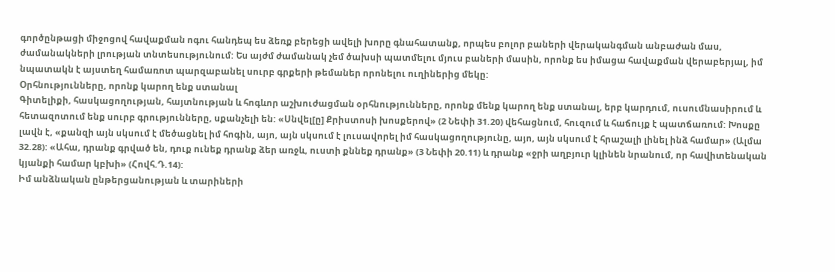գործընթացի միջոցով հավաքման ոգու հանդեպ ես ձեռք բերեցի ավելի խորը գնահատանք, որպես բոլոր բաների վերականգման անբաժան մաս, ժամանակների լրության տնտեսությունում: Ես այժմ ժամանակ չեմ ծախսի պատմելու մյուս բաների մասին, որոնք ես իմացա հավաքման վերաբերյալ, իմ նպատակն է այստեղ համառոտ պարզաբանել սուրբ գրքերի թեմաներ որոնելու ուղիներից մեկը:
Օրհնությունները, որոնք կարող ենք ստանալ
Գիտելիքի, հասկացողության, հայտնության և հոգևոր աշխուժացման օրհնությունները, որոնք մենք կարող ենք ստանալ, երբ կարդում, ուսումնասիրում և հետազոտում ենք սուրբ գրությունները, սքանչելի են: «Սնվել[ը] Քրիստոսի խոսքերով» (2 Նեփի 31.20) վեհացնում, հուզում և հաճույք է պատճառում: Խոսքը լավն է, «քանզի այն սկսում է մեծացնել իմ հոգին, այո, այն սկսում է լուսավորել իմ հասկացողությունը, այո, այն սկսում է հրաշալի լինել ինձ համար» (Ալմա 32.28): «Ահա, դրանք գրված են, դուք ունեք դրանք ձեր առջև, ուստի քննեք դրանք» (3 Նեփի 20.11) և դրանք «ջրի աղբյուր կլինեն նրանում, որ հավիտենական կյանքի համար կբխի» (Հովհ.Դ.14):
Իմ անձնական ընթերցանության և տարիների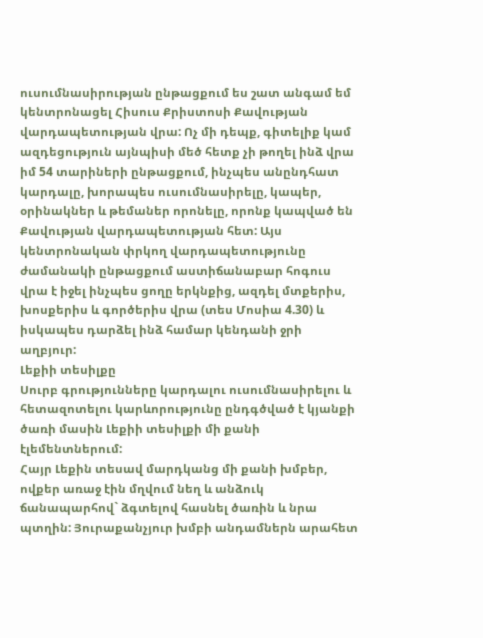ուսումնասիրության ընթացքում ես շատ անգամ եմ կենտրոնացել Հիսուս Քրիստոսի Քավության վարդապետության վրա: Ոչ մի դեպք, գիտելիք կամ ազդեցություն այնպիսի մեծ հետք չի թողել ինձ վրա իմ 54 տարիների ընթացքում, ինչպես անընդհատ կարդալը, խորապես ուսումնասիրելը, կապեր, օրինակներ և թեմաներ որոնելը, որոնք կապված են Քավության վարդապետության հետ: Այս կենտրոնական փրկող վարդապետությունը ժամանակի ընթացքում աստիճանաբար հոգուս վրա է իջել ինչպես ցողը երկնքից, ազդել մտքերիս, խոսքերիս և գործերիս վրա (տես Մոսիա 4.30) և իսկապես դարձել ինձ համար կենդանի ջրի աղբյուր:
Լեքիի տեսիլքը
Սուրբ գրությունները կարդալու ուսումնասիրելու և հետազոտելու կարևորությունը ընդգծված է կյանքի ծառի մասին Լեքիի տեսիլքի մի քանի էլեմենտներում:
Հայր Լեքին տեսավ մարդկանց մի քանի խմբեր, ովքեր առաջ էին մղվում նեղ և անձուկ ճանապարհով` ձգտելով հասնել ծառին և նրա պտղին: Յուրաքանչյուր խմբի անդամներն արահետ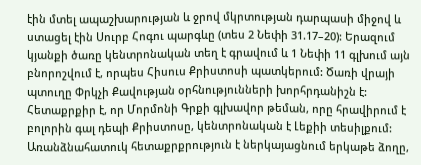էին մտել ապաշխարության և ջրով մկրտության դարպասի միջով և ստացել էին Սուրբ Հոգու պարգևը (տես 2 Նեփի 31.17–20): Երազում կյանքի ծառը կենտրոնական տեղ է գրավում և 1 Նեփի 11 գլխում այն բնորոշվում է, որպես Հիսուս Քրիստոսի պատկերում: Ծառի վրայի պտուղը Փրկչի Քավության օրհնությունների խորհրդանիշն է: Հետաքրքիր է, որ Մորմոնի Գրքի գլխավոր թեման, որը հրավիրում է բոլորին գալ դեպի Քրիստոսը, կենտրոնական է Լեքիի տեսիլքում: Առանձնահատուկ հետաքրքրություն է ներկայացնում երկաթե ձողը,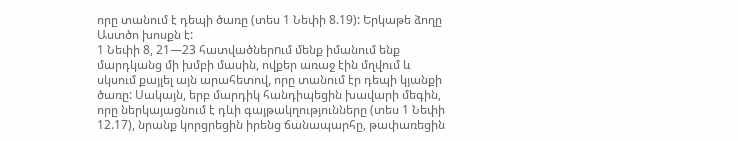որը տանում է դեպի ծառը (տես 1 Նեփի 8.19): Երկաթե ձողը Աստծո խոսքն է:
1 Նեփի 8, 21—23 հատվածներnւմ մենք իմանում ենք մարդկանց մի խմբի մասին, ովքեր առաջ էին մղվում և սկսում քայլել այն արահետով, որը տանում էր դեպի կյանքի ծառը: Սակայն, երբ մարդիկ հանդիպեցին խավարի մեգին, որը ներկայացնում է դևի գայթակղությունները (տես 1 Նեփի 12.17), նրանք կորցրեցին իրենց ճանապարհը, թափառեցին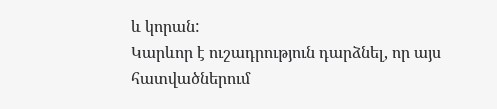և կորան:
Կարևոր է ուշադրություն դարձնել, որ այս հատվածներում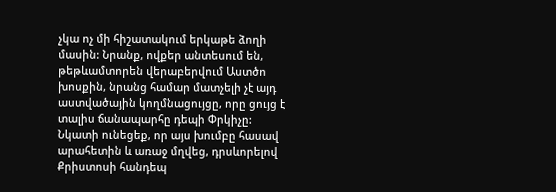չկա ոչ մի հիշատակում երկաթե ձողի մասին: Նրանք, ովքեր անտեսում են, թեթևամտորեն վերաբերվում Աստծո խոսքին, նրանց համար մատչելի չէ այդ աստվածային կողմնացույցը, որը ցույց է տալիս ճանապարհը դեպի Փրկիչը: Նկատի ունեցեք, որ այս խումբը հասավ արահետին և առաջ մղվեց, դրսևորելով Քրիստոսի հանդեպ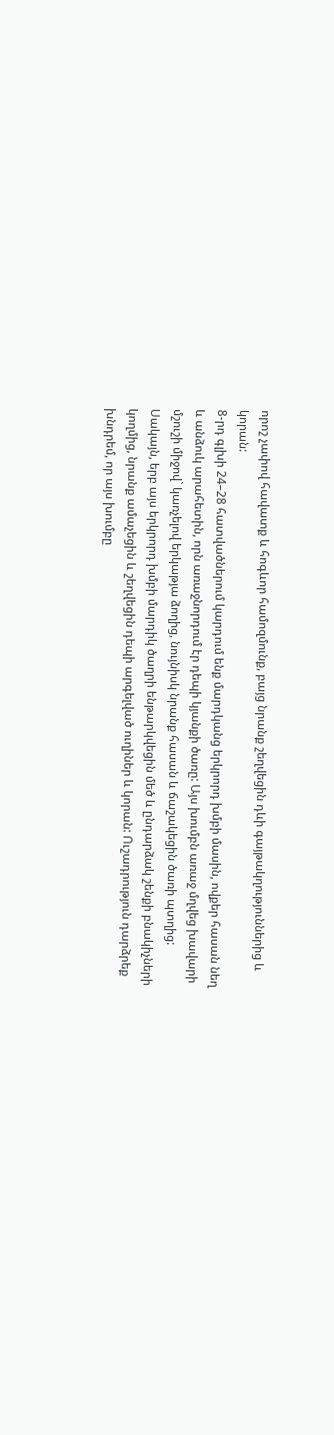որոշ չափով հավատք և հոգևոր համոզմունք, բայց նրանք շեղվեցին դևի գայթակղություններից և կորան:
8-րդ գլխի 24–28 հատվածներում կարդում ենք մարդկանց երկրորդ խմբի մասին, ովքեր հասան նեղ և անձուկ արահետին, որն առաջնորդում էր դեպի կյանքի ծառը: Այս խումբն առաջ մղվեց խավարի մշուշի միջով` կառչելով երկաթյա ձողից, նույնիսկ նրանք հասան և ճաշակեցին ծառի պտղից: Սակայն, երբ այս երկրորդ խմբի մարդիկ ծաղրի ենթարկվեցին մեծ և ընդարձակ շենքի բնակիչների կողմից, նրանք ամաչեցին և շեղվեցին դեպի արգելված ուղիներ և կորան: Ուշադրություն դարձրեք խնդրեմ, որ այս խումբը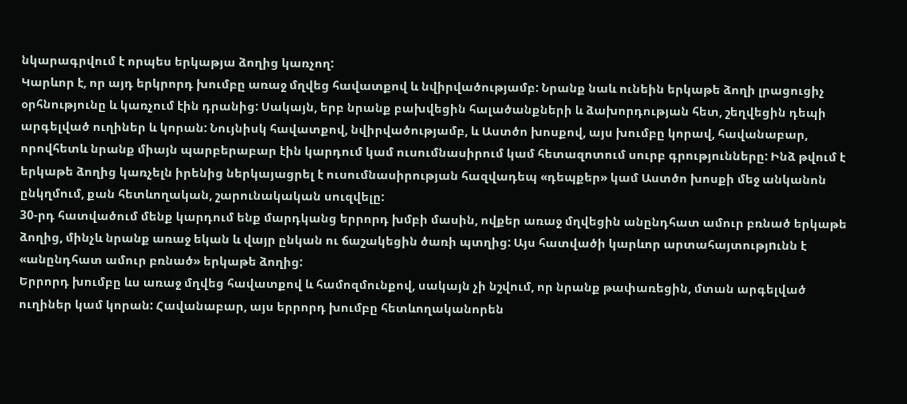նկարագրվում է որպես երկաթյա ձողից կառչող:
Կարևոր է, որ այդ երկրորդ խումբը առաջ մղվեց հավատքով և նվիրվածությամբ: Նրանք նաև ունեին երկաթե ձողի լրացուցիչ օրհնությունը և կառչում էին դրանից: Սակայն, երբ նրանք բախվեցին հալածանքների և ձախորդության հետ, շեղվեցին դեպի արգելված ուղիներ և կորան: Նույնիսկ հավատքով, նվիրվածությամբ, և Աստծո խոսքով, այս խումբը կորավ, հավանաբար, որովհետև նրանք միայն պարբերաբար էին կարդում կամ ուսումնասիրում կամ հետազոտում սուրբ գրությունները: Ինձ թվում է երկաթե ձողից կառչելն իրենից ներկայացրել է ուսումնասիրության հազվադեպ «դեպքեր» կամ Աստծո խոսքի մեջ անկանոն ընկղմում, քան հետևողական, շարունակական սուզվելը:
30-րդ հատվածում մենք կարդում ենք մարդկանց երրորդ խմբի մասին, ովքեր առաջ մղվեցին անընդհատ ամուր բռնած երկաթե ձողից, մինչև նրանք առաջ եկան և վայր ընկան ու ճաշակեցին ծառի պտղից: Այս հատվածի կարևոր արտահայտությnւնն է «անընդհատ ամուր բռնած» երկաթե ձողից:
Երրորդ խումբը ևս առաջ մղվեց հավատքով և համոզմունքով, սակայն չի նշվում, որ նրանք թափառեցին, մտան արգելված ուղիներ կամ կորան: Հավանաբար, այս երրորդ խումբը հետևողականորեն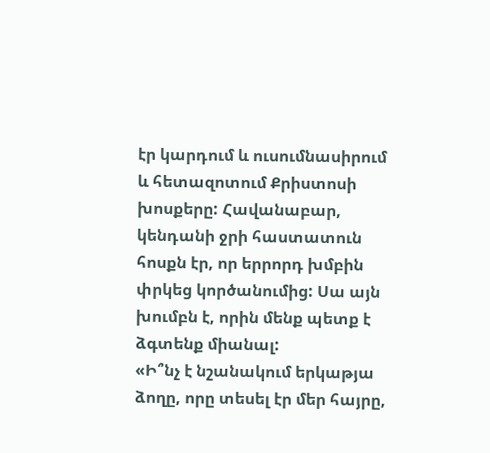էր կարդում և ուսումնասիրում և հետազոտում Քրիստոսի խոսքերը: Հավանաբար, կենդանի ջրի հաստատուն հոսքն էր, որ երրորդ խմբին փրկեց կործանումից: Սա այն խումբն է, որին մենք պետք է ձգտենք միանալ:
«Ի՞նչ է նշանակում երկաթյա ձողը, որը տեսել էր մեր հայրը,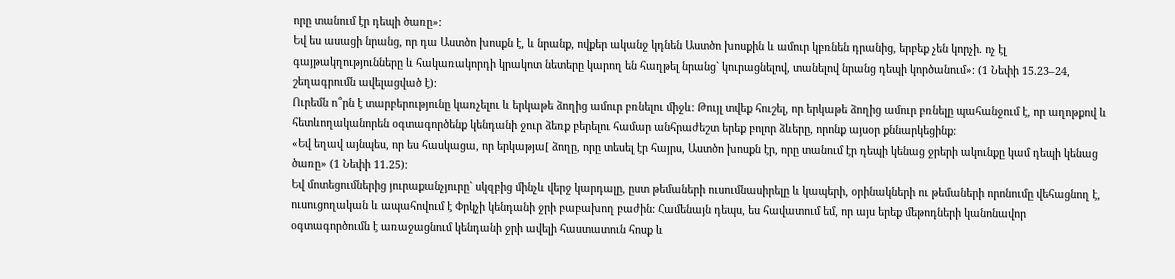որը տանում էր դեպի ծառը»:
Եվ ես ասացի նրանց, որ դա Աստծո խոսքն է, և նրանք, ովքեր ականջ կդնեն Աստծո խոսքին և ամուր կբռնեն դրանից, երբեք չեն կորչի. ոչ էլ գայթակղությունները և հակառակորդի կրակոտ նետերը կարող են հաղթել նրանց` կուրացնելով, տանելով նրանց դեպի կործանում»: (1 Նեփի 15.23–24, շեղագրումն ավելացված է):
Ուրեմն ո՞րն է տարբերությունը կառչելու և երկաթե ձողից ամուր բռնելու միջև: Թույլ տվեք հուշել, որ երկաթե ձողից ամուր բռնելը պահանջում է, որ աղոթքով և հետևողականորեն օգտագործենք կենդանի ջուր ձեռք բերելու համար անհրաժեշտ երեք բոլոր ձևերը, որոնք այսօր քննարկեցինք:
«Եվ եղավ այնպես, որ ես հասկացա, որ երկաթյա[ ձողը, որը տեսել էր հայրս, Աստծո խոսքն էր, որը տանում էր դեպի կենաց ջրերի ակունքը կամ դեպի կենաց ծառը» (1 Նեփի 11.25):
Եվ մոտեցումներից յուրաքանչյուրը` սկզբից մինչև վերջ կարդալը, ըստ թեմաների ուսումնասիրելը և կապերի, օրինակների ու թեմաների որոնումը վեհացնող է, ուսուցողական և ապահովում է Փրկչի կենդանի ջրի բաբախող բաժին: Համենայն դեպս, ես հավատում եմ, որ այս երեք մեթոդների կանոնավոր օգտագործումն է առաջացնում կենդանի ջրի ավելի հաստատուն հոսք և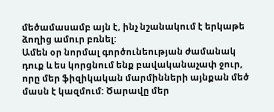մեծամասամբ այն է, ինչ նշանակում է երկաթե ձողից ամուր բռնել:
Ամեն օր նորմալ գործունեության ժամանակ դուք և ես կորցնում ենք բավականաչափ ջուր, որը մեր ֆիզիկական մարմինների այնքան մեծ մասն է կազմում: Ծարավը մեր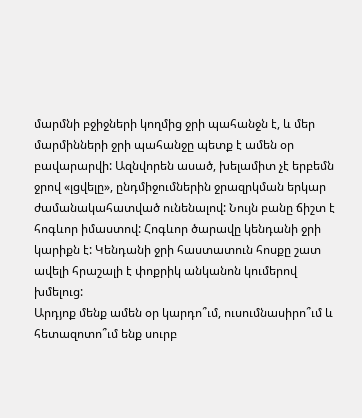մարմնի բջիջների կողմից ջրի պահանջն է, և մեր մարմինների ջրի պահանջը պետք է ամեն օր բավարարվի: Ազնվորեն ասած, խելամիտ չէ երբեմն ջրով «լցվելը», ընդմիջումներին ջրազրկման երկար ժամանակահատված ունենալով: Նույն բանը ճիշտ է հոգևոր իմաստով: Հոգևոր ծարավը կենդանի ջրի կարիքն է: Կենդանի ջրի հաստատուն հոսքը շատ ավելի հրաշալի է փոքրիկ անկանոն կումերով խմելուց:
Արդյոք մենք ամեն օր կարդո՞ւմ, ուսումնասիրո՞ւմ և հետազոտո՞ւմ ենք սուրբ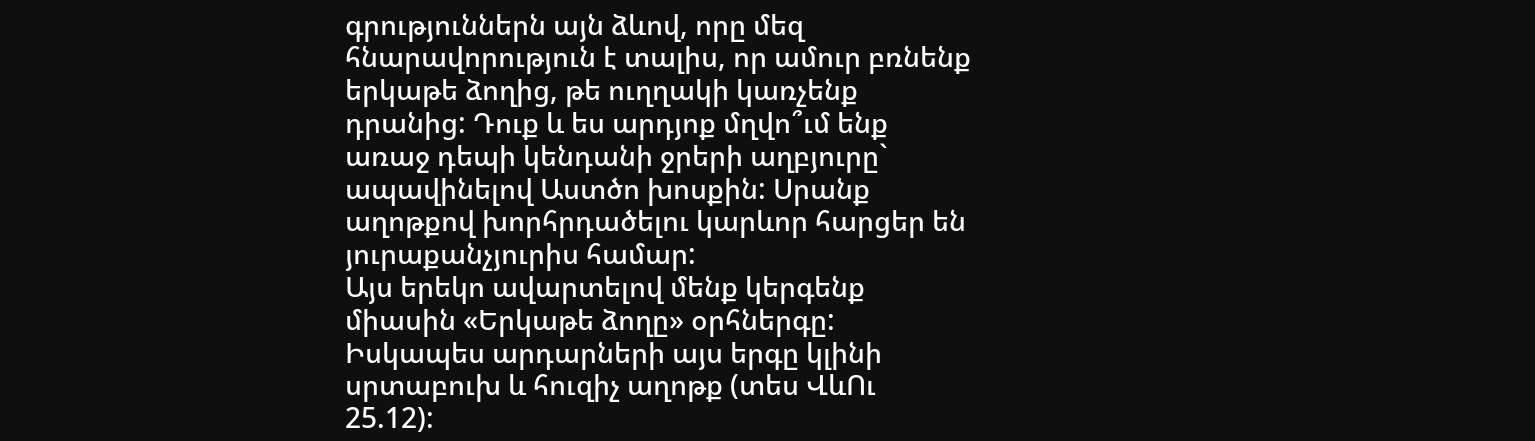գրություններն այն ձևով, որը մեզ հնարավորություն է տալիս, որ ամուր բռնենք երկաթե ձողից, թե ուղղակի կառչենք դրանից: Դուք և ես արդյոք մղվո՞ւմ ենք առաջ դեպի կենդանի ջրերի աղբյուրը` ապավինելով Աստծո խոսքին: Սրանք աղոթքով խորհրդածելու կարևոր հարցեր են յուրաքանչյուրիս համար:
Այս երեկո ավարտելով մենք կերգենք միասին «Երկաթե ձողը» օրհներգը: Իսկապես արդարների այս երգը կլինի սրտաբուխ և հուզիչ աղոթք (տես ՎևՈւ 25.12):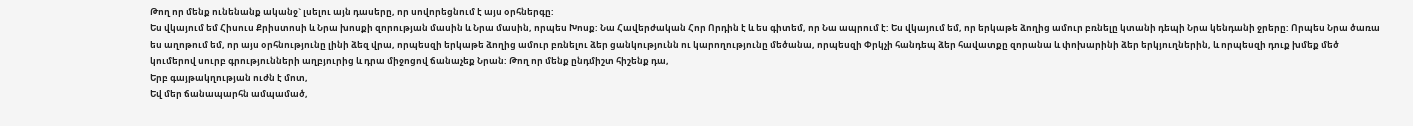Թող որ մենք ունենանք ականջ` լսելու այն դասերը, որ սովորեցնում է այս օրհներգը:
Ես վկայում եմ Հիսուս Քրիստոսի և Նրա խոսքի զորության մասին և Նրա մասին, որպես Խոսք: Նա Հավերժական Հոր Որդին է և ես գիտեմ, որ Նա ապրում է: Ես վկայում եմ, որ երկաթե ձողից ամուր բռնելը կտանի դեպի Նրա կենդանի ջրերը: Որպես Նրա ծառա ես աղոթում եմ, որ այս օրհնությունը լինի ձեզ վրա, որպեսզի երկաթե ձողից ամուր բռնելու ձեր ցանկությունն ու կարողությունը մեծանա, որպեսզի Փրկչի հանդեպ ձեր հավատքը զորանա և փոխարինի ձեր երկյուղներին, և որպեսզի դուք խմեք մեծ կումերով սուրբ գրությունների աղբյուրից և դրա միջոցով ճանաչեք Նրան: Թող որ մենք ընդմիշտ հիշենք դա,
Երբ գայթակղության ուժն է մոտ,
Եվ մեր ճանապարհն ամպամած,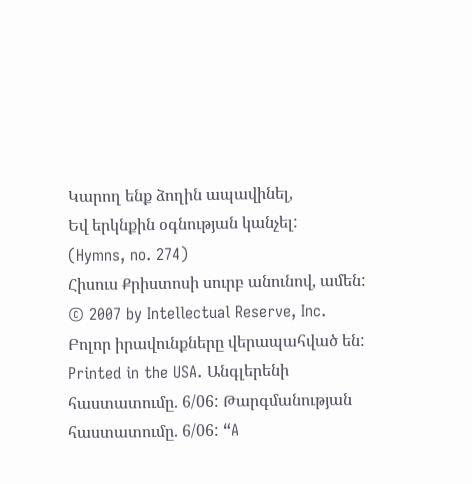Կարող ենք ձողին ապավինել,
Եվ երկնքին օգնության կանչել:
(Hymns, no. 274)
Հիսուս Քրիստոսի սուրբ անունով, ամեն:
© 2007 by Intellectual Reserve, Inc. Բոլոր իրավունքները վերապահված են: Printed in the USA. Անգլերենի հաստատումը. 6/06: Թարգմանության հաստատումը. 6/06: “A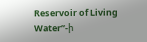Reservoir of Living Water”-ի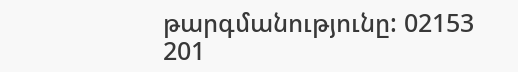թարգմանությունը: 02153 201